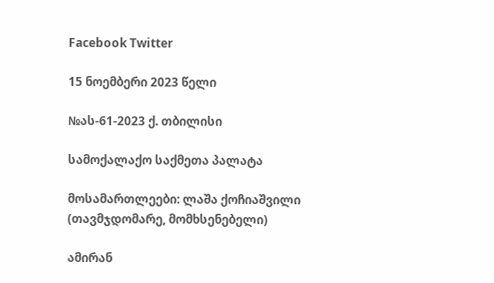Facebook Twitter

15 ნოემბერი 2023 წელი

№ას-61-2023 ქ. თბილისი

სამოქალაქო საქმეთა პალატა

მოსამართლეები: ლაშა ქოჩიაშვილი (თავმჯდომარე, მომხსენებელი)

ამირან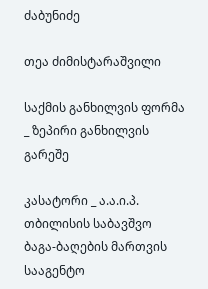ძაბუნიძე

თეა ძიმისტარაშვილი

საქმის განხილვის ფორმა _ ზეპირი განხილვის გარეშე

კასატორი _ ა.ა.ი.პ. თბილისის საბავშვო ბაგა-ბაღების მართვის სააგენტო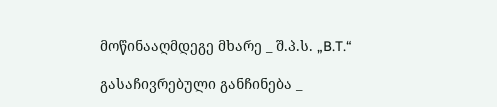მოწინააღმდეგე მხარე _ შ.პ.ს. „B.T.“

გასაჩივრებული განჩინება _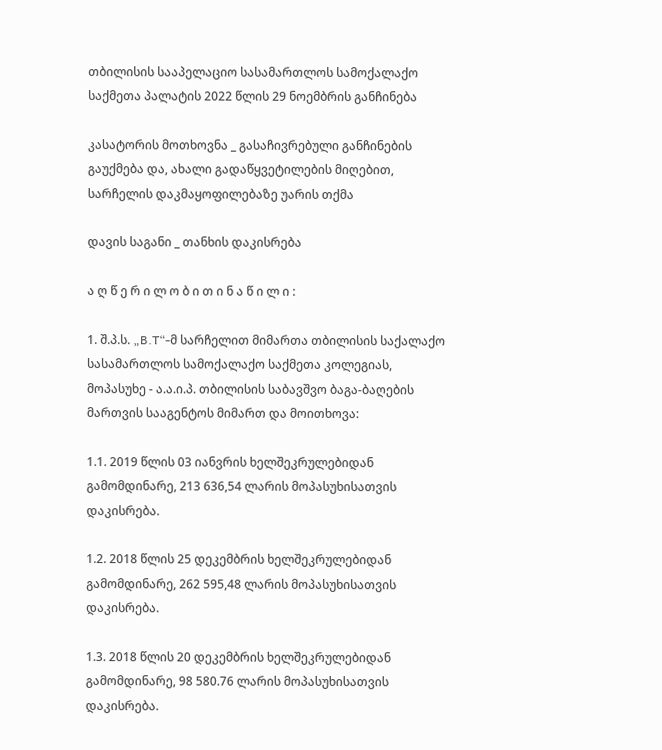თბილისის სააპელაციო სასამართლოს სამოქალაქო საქმეთა პალატის 2022 წლის 29 ნოემბრის განჩინება

კასატორის მოთხოვნა _ გასაჩივრებული განჩინების გაუქმება და, ახალი გადაწყვეტილების მიღებით, სარჩელის დაკმაყოფილებაზე უარის თქმა

დავის საგანი _ თანხის დაკისრება

ა ღ წ ე რ ი ლ ო ბ ი თ ი ნ ა წ ი ლ ი :

1. შ.პ.ს. „B.T“-მ სარჩელით მიმართა თბილისის საქალაქო სასამართლოს სამოქალაქო საქმეთა კოლეგიას, მოპასუხე - ა.ა.ი.პ. თბილისის საბავშვო ბაგა-ბაღების მართვის სააგენტოს მიმართ და მოითხოვა:

1.1. 2019 წლის 03 იანვრის ხელშეკრულებიდან გამომდინარე, 213 636,54 ლარის მოპასუხისათვის დაკისრება.

1.2. 2018 წლის 25 დეკემბრის ხელშეკრულებიდან გამომდინარე, 262 595,48 ლარის მოპასუხისათვის დაკისრება.

1.3. 2018 წლის 20 დეკემბრის ხელშეკრულებიდან გამომდინარე, 98 580.76 ლარის მოპასუხისათვის დაკისრება.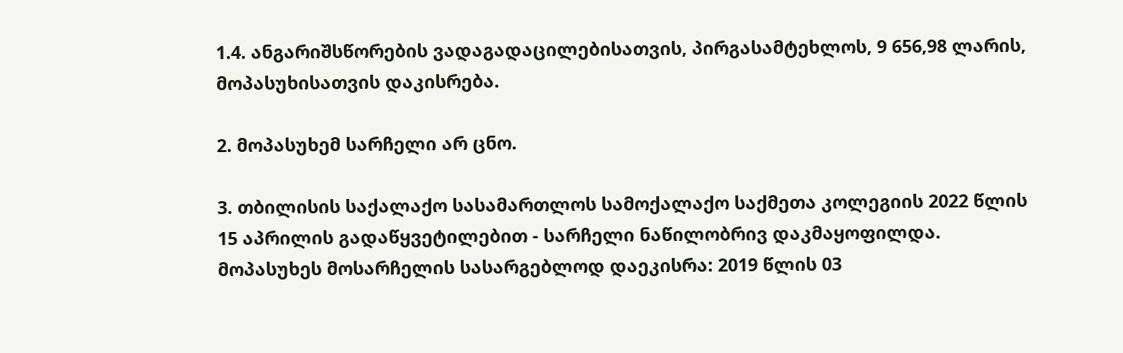1.4. ანგარიშსწორების ვადაგადაცილებისათვის, პირგასამტეხლოს, 9 656,98 ლარის, მოპასუხისათვის დაკისრება.

2. მოპასუხემ სარჩელი არ ცნო.

3. თბილისის საქალაქო სასამართლოს სამოქალაქო საქმეთა კოლეგიის 2022 წლის 15 აპრილის გადაწყვეტილებით - სარჩელი ნაწილობრივ დაკმაყოფილდა. მოპასუხეს მოსარჩელის სასარგებლოდ დაეკისრა: 2019 წლის 03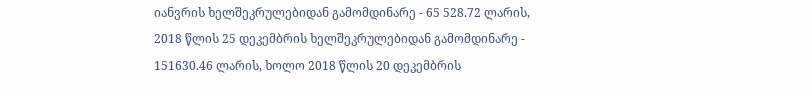იანვრის ხელშეკრულებიდან გამომდინარე - 65 528.72 ლარის, 2018 წლის 25 დეკემბრის ხელშეკრულებიდან გამომდინარე - 151630.46 ლარის, ხოლო 2018 წლის 20 დეკემბრის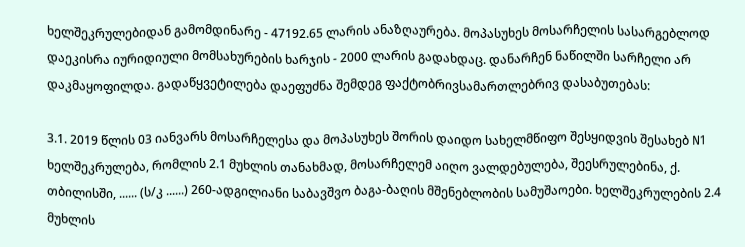ხელშეკრულებიდან გამომდინარე - 47192.65 ლარის ანაზღაურება. მოპასუხეს მოსარჩელის სასარგებლოდ დაეკისრა იურიდიული მომსახურების ხარჯის - 2000 ლარის გადახდაც. დანარჩენ ნაწილში სარჩელი არ დაკმაყოფილდა. გადაწყვეტილება დაეფუძნა შემდეგ ფაქტობრივსამართლებრივ დასაბუთებას:

3.1. 2019 წლის 03 იანვარს მოსარჩელესა და მოპასუხეს შორის დაიდო სახელმწიფო შესყიდვის შესახებ N1 ხელშეკრულება, რომლის 2.1 მუხლის თანახმად, მოსარჩელემ აიღო ვალდებულება, შეესრულებინა, ქ. თბილისში, ...... (ს/კ ......) 260-ადგილიანი საბავშვო ბაგა-ბაღის მშენებლობის სამუშაოები. ხელშეკრულების 2.4 მუხლის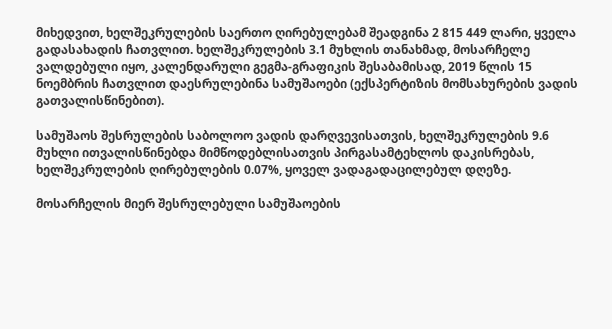მიხედვით, ხელშეკრულების საერთო ღირებულებამ შეადგინა 2 815 449 ლარი, ყველა გადასახადის ჩათვლით. ხელშეკრულების 3.1 მუხლის თანახმად, მოსარჩელე ვალდებული იყო, კალენდარული გეგმა-გრაფიკის შესაბამისად, 2019 წლის 15 ნოემბრის ჩათვლით დაესრულებინა სამუშაოები (ექსპერტიზის მომსახურების ვადის გათვალისწინებით).

სამუშაოს შესრულების საბოლოო ვადის დარღვევისათვის, ხელშეკრულების 9.6 მუხლი ითვალისწინებდა მიმწოდებლისათვის პირგასამტეხლოს დაკისრებას, ხელშეკრულების ღირებულების 0.07%, ყოველ ვადაგადაცილებულ დღეზე.

მოსარჩელის მიერ შესრულებული სამუშაოების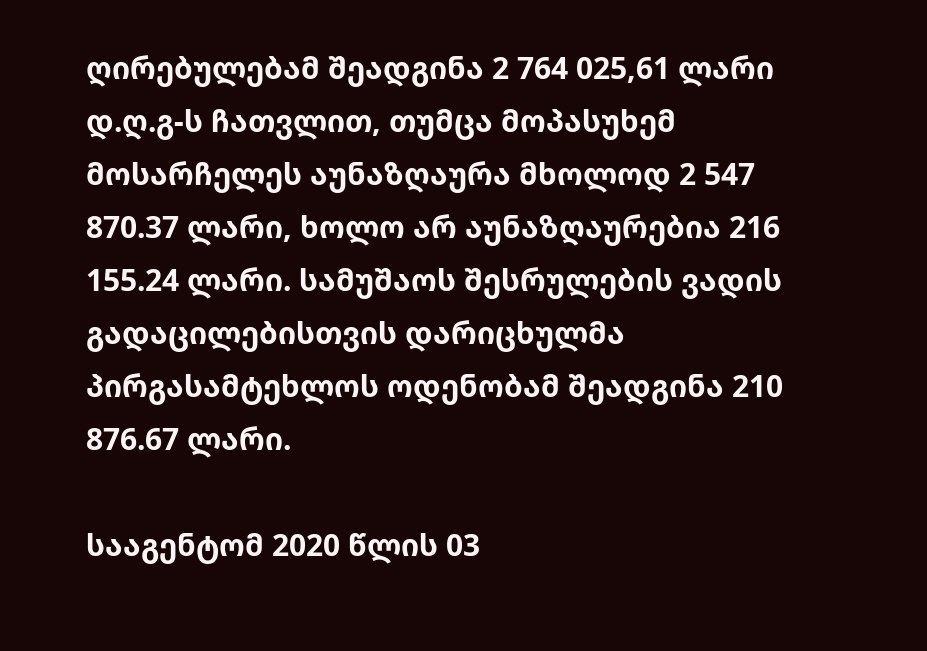ღირებულებამ შეადგინა 2 764 025,61 ლარი დ.ღ.გ-ს ჩათვლით, თუმცა მოპასუხემ მოსარჩელეს აუნაზღაურა მხოლოდ 2 547 870.37 ლარი, ხოლო არ აუნაზღაურებია 216 155.24 ლარი. სამუშაოს შესრულების ვადის გადაცილებისთვის დარიცხულმა პირგასამტეხლოს ოდენობამ შეადგინა 210 876.67 ლარი.

სააგენტომ 2020 წლის 03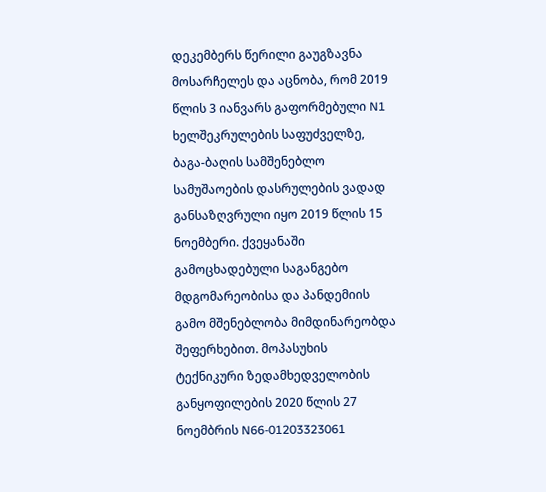დეკემბერს წერილი გაუგზავნა მოსარჩელეს და აცნობა, რომ 2019 წლის 3 იანვარს გაფორმებული N1 ხელშეკრულების საფუძველზე, ბაგა-ბაღის სამშენებლო სამუშაოების დასრულების ვადად განსაზღვრული იყო 2019 წლის 15 ნოემბერი. ქვეყანაში გამოცხადებული საგანგებო მდგომარეობისა და პანდემიის გამო მშენებლობა მიმდინარეობდა შეფერხებით. მოპასუხის ტექნიკური ზედამხედველობის განყოფილების 2020 წლის 27 ნოემბრის N66-01203323061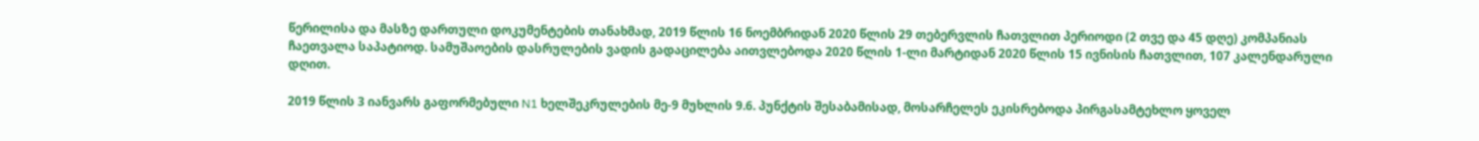წერილისა და მასზე დართული დოკუმენტების თანახმად, 2019 წლის 16 ნოემბრიდან 2020 წლის 29 თებერვლის ჩათვლით პერიოდი (2 თვე და 45 დღე) კომპანიას ჩაეთვალა საპატიოდ. სამუშაოების დასრულების ვადის გადაცილება აითვლებოდა 2020 წლის 1-ლი მარტიდან 2020 წლის 15 ივნისის ჩათვლით, 107 კალენდარული დღით.

2019 წლის 3 იანვარს გაფორმებული N1 ხელშეკრულების მე-9 მუხლის 9.6. პუნქტის შესაბამისად, მოსარჩელეს ეკისრებოდა პირგასამტეხლო ყოველ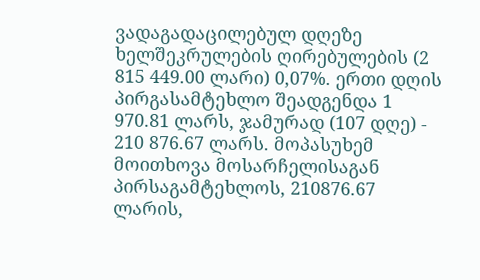ვადაგადაცილებულ დღეზე ხელშეკრულების ღირებულების (2 815 449.00 ლარი) 0,07%. ერთი დღის პირგასამტეხლო შეადგენდა 1 970.81 ლარს, ჯამურად (107 დღე) - 210 876.67 ლარს. მოპასუხემ მოითხოვა მოსარჩელისაგან პირსაგამტეხლოს, 210876.67 ლარის,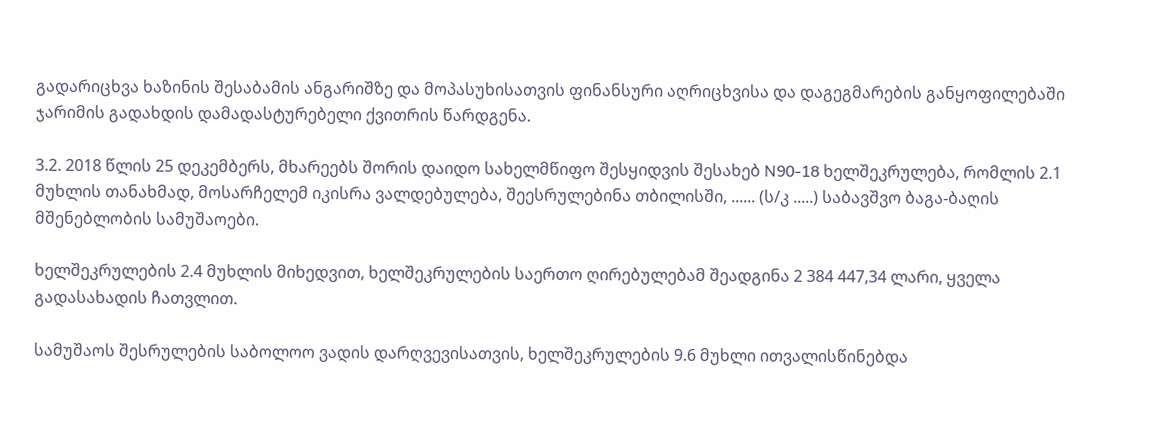გადარიცხვა ხაზინის შესაბამის ანგარიშზე და მოპასუხისათვის ფინანსური აღრიცხვისა და დაგეგმარების განყოფილებაში ჯარიმის გადახდის დამადასტურებელი ქვითრის წარდგენა.

3.2. 2018 წლის 25 დეკემბერს, მხარეებს შორის დაიდო სახელმწიფო შესყიდვის შესახებ N90-18 ხელშეკრულება, რომლის 2.1 მუხლის თანახმად, მოსარჩელემ იკისრა ვალდებულება, შეესრულებინა თბილისში, ...... (ს/კ .....) საბავშვო ბაგა-ბაღის მშენებლობის სამუშაოები.

ხელშეკრულების 2.4 მუხლის მიხედვით, ხელშეკრულების საერთო ღირებულებამ შეადგინა 2 384 447,34 ლარი, ყველა გადასახადის ჩათვლით.

სამუშაოს შესრულების საბოლოო ვადის დარღვევისათვის, ხელშეკრულების 9.6 მუხლი ითვალისწინებდა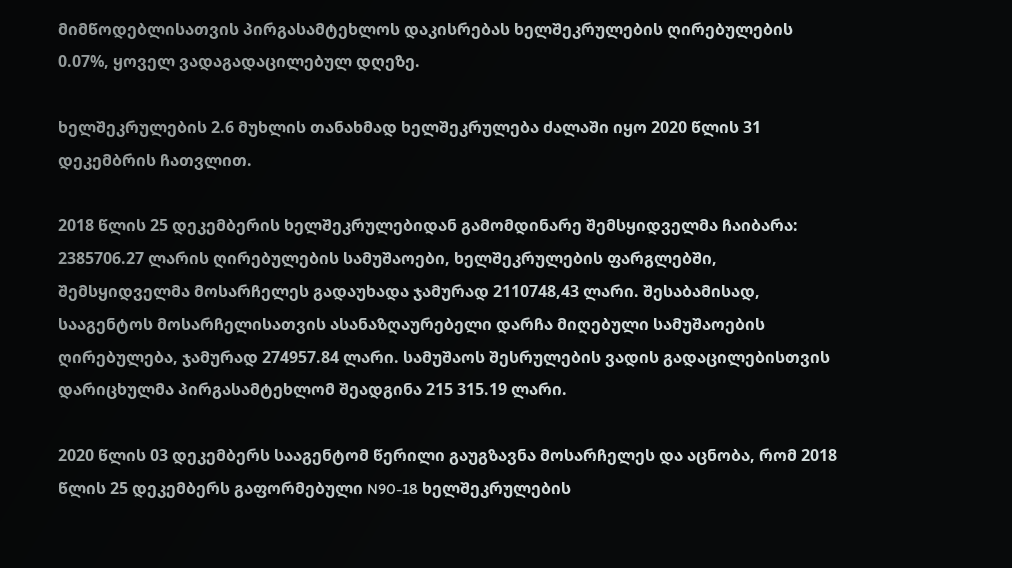მიმწოდებლისათვის პირგასამტეხლოს დაკისრებას ხელშეკრულების ღირებულების 0.07%, ყოველ ვადაგადაცილებულ დღეზე.

ხელშეკრულების 2.6 მუხლის თანახმად ხელშეკრულება ძალაში იყო 2020 წლის 31 დეკემბრის ჩათვლით.

2018 წლის 25 დეკემბერის ხელშეკრულებიდან გამომდინარე შემსყიდველმა ჩაიბარა: 2385706.27 ლარის ღირებულების სამუშაოები, ხელშეკრულების ფარგლებში, შემსყიდველმა მოსარჩელეს გადაუხადა ჯამურად 2110748,43 ლარი. შესაბამისად, სააგენტოს მოსარჩელისათვის ასანაზღაურებელი დარჩა მიღებული სამუშაოების ღირებულება, ჯამურად 274957.84 ლარი. სამუშაოს შესრულების ვადის გადაცილებისთვის დარიცხულმა პირგასამტეხლომ შეადგინა 215 315.19 ლარი.

2020 წლის 03 დეკემბერს სააგენტომ წერილი გაუგზავნა მოსარჩელეს და აცნობა, რომ 2018 წლის 25 დეკემბერს გაფორმებული N90-18 ხელშეკრულების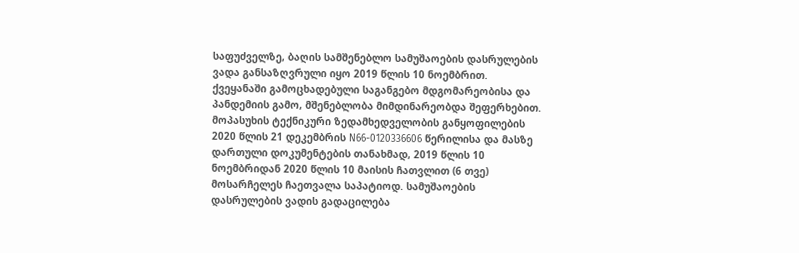საფუძველზე, ბაღის სამშენებლო სამუშაოების დასრულების ვადა განსაზღვრული იყო 2019 წლის 10 ნოემბრით. ქვეყანაში გამოცხადებული საგანგებო მდგომარეობისა და პანდემიის გამო, მშენებლობა მიმდინარეობდა შეფერხებით. მოპასუხის ტექნიკური ზედამხედველობის განყოფილების 2020 წლის 21 დეკემბრის N66-0120336606 წერილისა და მასზე დართული დოკუმენტების თანახმად, 2019 წლის 10 ნოემბრიდან 2020 წლის 10 მაისის ჩათვლით (6 თვე) მოსარჩელეს ჩაეთვალა საპატიოდ. სამუშაოების დასრულების ვადის გადაცილება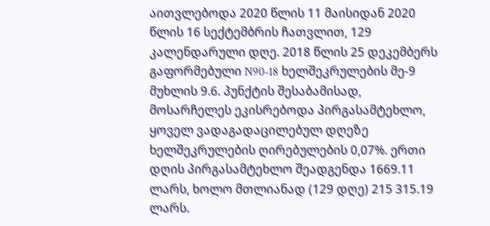აითვლებოდა 2020 წლის 11 მაისიდან 2020 წლის 16 სექტემბრის ჩათვლით, 129 კალენდარული დღე. 2018 წლის 25 დეკემბერს გაფორმებული N90-18 ხელშეკრულების მე-9 მუხლის 9.6. პუნქტის შესაბამისად, მოსარჩელეს ეკისრებოდა პირგასამტეხლო, ყოველ ვადაგადაცილებულ დღეზე ხელშეკრულების ღირებულების 0,07%. ერთი დღის პირგასამტეხლო შეადგენდა 1669.11 ლარს, ხოლო მთლიანად (129 დღე) 215 315.19 ლარს.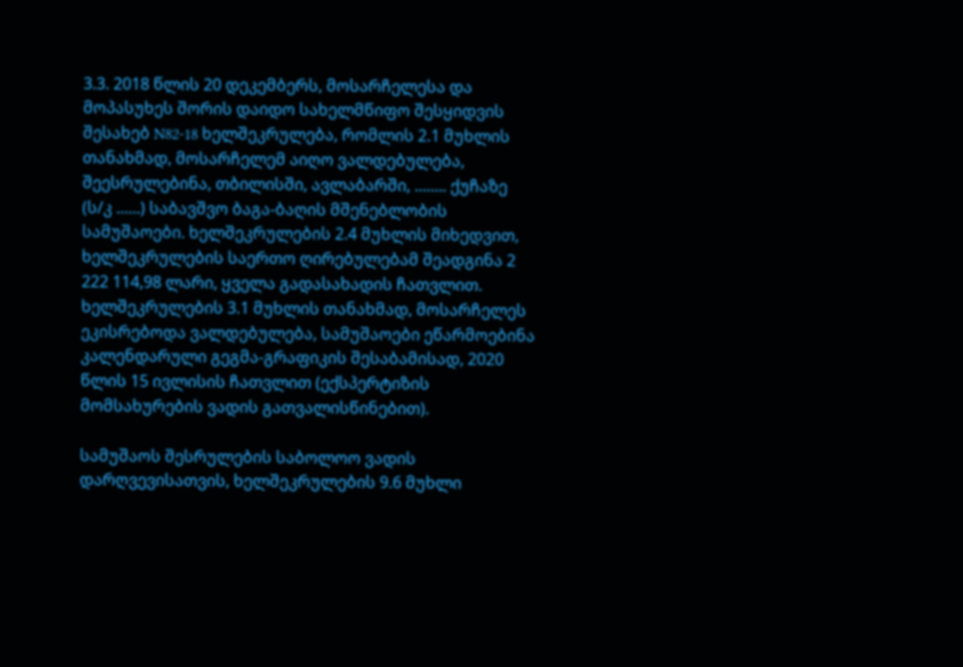3.3. 2018 წლის 20 დეკემბერს, მოსარჩელესა და მოპასუხეს შორის დაიდო სახელმწიფო შესყიდვის შესახებ N82-18 ხელშეკრულება, რომლის 2.1 მუხლის თანახმად, მოსარჩელემ აიღო ვალდებულება, შეესრულებინა, თბილისში, ავლაბარში, ........ ქუჩაზე (ს/კ ......) საბავშვო ბაგა-ბაღის მშენებლობის სამუშაოები. ხელშეკრულების 2.4 მუხლის მიხედვით, ხელშეკრულების საერთო ღირებულებამ შეადგინა 2 222 114,98 ლარი, ყველა გადასახადის ჩათვლით. ხელშეკრულების 3.1 მუხლის თანახმად, მოსარჩელეს ეკისრებოდა ვალდებულება, სამუშაოები ეწარმოებინა კალენდარული გეგმა-გრაფიკის შესაბამისად, 2020 წლის 15 ივლისის ჩათვლით (ექსპერტიზის მომსახურების ვადის გათვალისწინებით).

სამუშაოს შესრულების საბოლოო ვადის დარღვევისათვის, ხელშეკრულების 9.6 მუხლი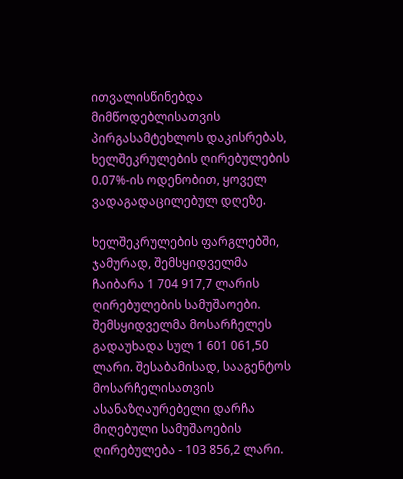ითვალისწინებდა მიმწოდებლისათვის პირგასამტეხლოს დაკისრებას, ხელშეკრულების ღირებულების 0.07%-ის ოდენობით, ყოველ ვადაგადაცილებულ დღეზე.

ხელშეკრულების ფარგლებში, ჯამურად, შემსყიდველმა ჩაიბარა 1 704 917,7 ლარის ღირებულების სამუშაოები. შემსყიდველმა მოსარჩელეს გადაუხადა სულ 1 601 061,50 ლარი. შესაბამისად, სააგენტოს მოსარჩელისათვის ასანაზღაურებელი დარჩა მიღებული სამუშაოების ღირებულება - 103 856,2 ლარი.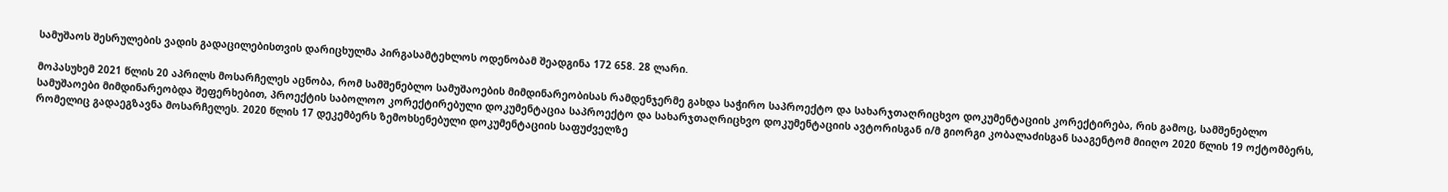სამუშაოს შესრულების ვადის გადაცილებისთვის დარიცხულმა პირგასამტეხლოს ოდენობამ შეადგინა 172 658. 28 ლარი.

მოპასუხემ 2021 წლის 20 აპრილს მოსარჩელეს აცნობა, რომ სამშენებლო სამუშაოების მიმდინარეობისას რამდენჯერმე გახდა საჭირო საპროექტო და სახარჯთაღრიცხვო დოკუმენტაციის კორექტირება, რის გამოც, სამშენებლო სამუშაოები მიმდინარეობდა შეფერხებით, პროექტის საბოლოო კორექტირებული დოკუმენტაცია საპროექტო და სახარჯთაღრიცხვო დოკუმენტაციის ავტორისგან ი/მ გიორგი კობალაძისგან სააგენტომ მიიღო 2020 წლის 19 ოქტომბერს, რომელიც გადაეგზავნა მოსარჩელეს. 2020 წლის 17 დეკემბერს ზემოხსენებული დოკუმენტაციის საფუძველზე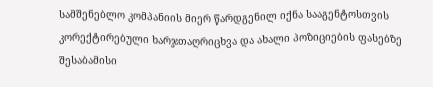სამშენებლო კომპანიის მიერ წარდგენილ იქნა სააგენტოსთვის კორექტირებული ხარჯთაღრიცხვა და ახალი პოზიციების ფასებზე შესაბამისი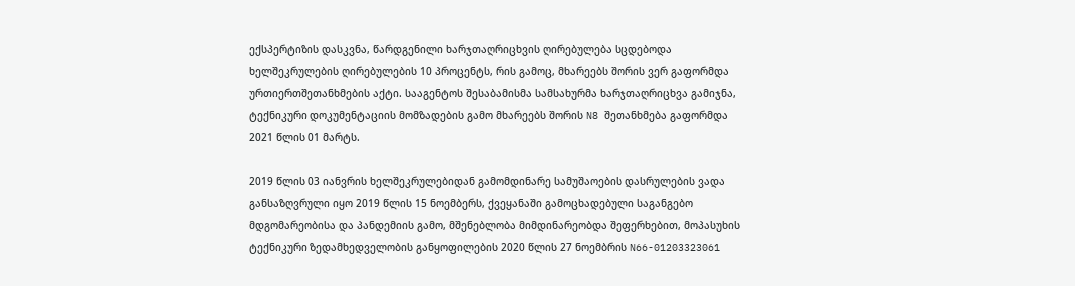ექსპერტიზის დასკვნა, წარდგენილი ხარჯთაღრიცხვის ღირებულება სცდებოდა ხელშეკრულების ღირებულების 10 პროცენტს, რის გამოც, მხარეებს შორის ვერ გაფორმდა ურთიერთშეთანხმების აქტი. სააგენტოს შესაბამისმა სამსახურმა ხარჯთაღრიცხვა გამიჯნა, ტექნიკური დოკუმენტაციის მომზადების გამო მხარეებს შორის N8 შეთანხმება გაფორმდა 2021 წლის 01 მარტს.

2019 წლის 03 იანვრის ხელშეკრულებიდან გამომდინარე სამუშაოების დასრულების ვადა განსაზღვრული იყო 2019 წლის 15 ნოემბერს, ქვეყანაში გამოცხადებული საგანგებო მდგომარეობისა და პანდემიის გამო, მშენებლობა მიმდინარეობდა შეფერხებით, მოპასუხის ტექნიკური ზედამხედველობის განყოფილების 2020 წლის 27 ნოემბრის N66-01203323061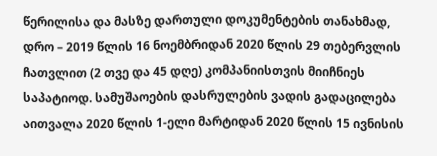წერილისა და მასზე დართული დოკუმენტების თანახმად, დრო – 2019 წლის 16 ნოემბრიდან 2020 წლის 29 თებერვლის ჩათვლით (2 თვე და 45 დღე) კომპანიისთვის მიიჩნიეს საპატიოდ. სამუშაოების დასრულების ვადის გადაცილება აითვალა 2020 წლის 1-ელი მარტიდან 2020 წლის 15 ივნისის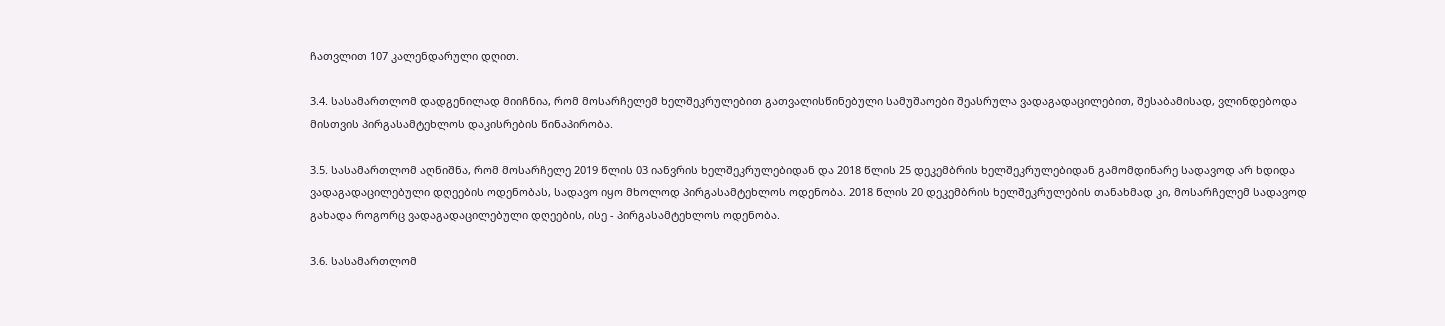ჩათვლით 107 კალენდარული დღით.

3.4. სასამართლომ დადგენილად მიიჩნია, რომ მოსარჩელემ ხელშეკრულებით გათვალისწინებული სამუშაოები შეასრულა ვადაგადაცილებით, შესაბამისად, ვლინდებოდა მისთვის პირგასამტეხლოს დაკისრების წინაპირობა.

3.5. სასამართლომ აღნიშნა, რომ მოსარჩელე 2019 წლის 03 იანვრის ხელშეკრულებიდან და 2018 წლის 25 დეკემბრის ხელშეკრულებიდან გამომდინარე სადავოდ არ ხდიდა ვადაგადაცილებული დღეების ოდენობას, სადავო იყო მხოლოდ პირგასამტეხლოს ოდენობა. 2018 წლის 20 დეკემბრის ხელშეკრულების თანახმად კი, მოსარჩელემ სადავოდ გახადა როგორც ვადაგადაცილებული დღეების, ისე - პირგასამტეხლოს ოდენობა.

3.6. სასამართლომ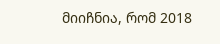მიიჩნია, რომ 2018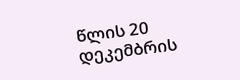წლის 20 დეკემბრის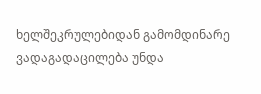ხელშეკრულებიდან გამომდინარე ვადაგადაცილება უნდა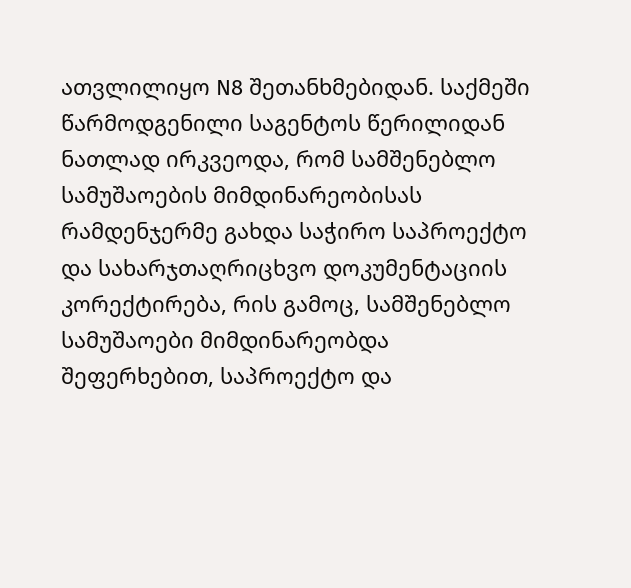ათვლილიყო N8 შეთანხმებიდან. საქმეში წარმოდგენილი საგენტოს წერილიდან ნათლად ირკვეოდა, რომ სამშენებლო სამუშაოების მიმდინარეობისას რამდენჯერმე გახდა საჭირო საპროექტო და სახარჯთაღრიცხვო დოკუმენტაციის კორექტირება, რის გამოც, სამშენებლო სამუშაოები მიმდინარეობდა შეფერხებით, საპროექტო და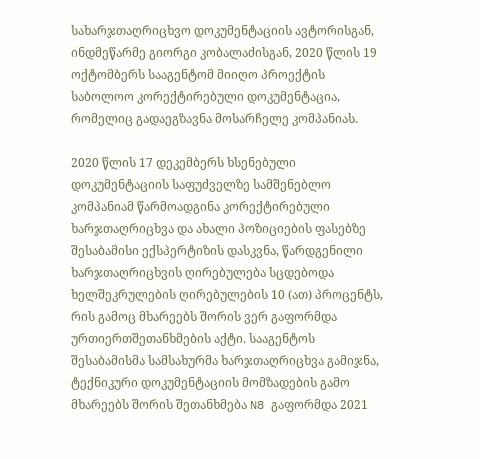სახარჯთაღრიცხვო დოკუმენტაციის ავტორისგან, ინდმეწარმე გიორგი კობალაძისგან, 2020 წლის 19 ოქტომბერს სააგენტომ მიიღო პროექტის საბოლოო კორექტირებული დოკუმენტაცია, რომელიც გადაეგზავნა მოსარჩელე კომპანიას.

2020 წლის 17 დეკემბერს ხსენებული დოკუმენტაციის საფუძველზე სამშენებლო კომპანიამ წარმოადგინა კორექტირებული ხარჯთაღრიცხვა და ახალი პოზიციების ფასებზე შესაბამისი ექსპერტიზის დასკვნა, წარდგენილი ხარჯთაღრიცხვის ღირებულება სცდებოდა ხელშეკრულების ღირებულების 10 (ათ) პროცენტს, რის გამოც მხარეებს შორის ვერ გაფორმდა ურთიერთშეთანხმების აქტი. სააგენტოს შესაბამისმა სამსახურმა ხარჯთაღრიცხვა გამიჯნა, ტექნიკური დოკუმენტაციის მომზადების გამო მხარეებს შორის შეთანხმება N8 გაფორმდა 2021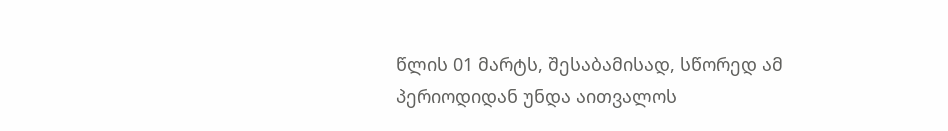წლის 01 მარტს, შესაბამისად, სწორედ ამ პერიოდიდან უნდა აითვალოს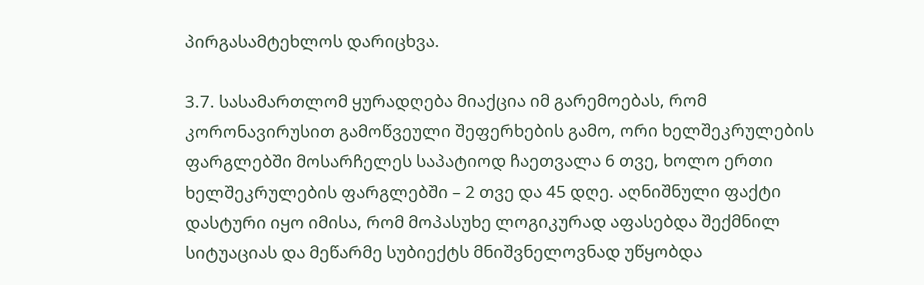პირგასამტეხლოს დარიცხვა.

3.7. სასამართლომ ყურადღება მიაქცია იმ გარემოებას, რომ კორონავირუსით გამოწვეული შეფერხების გამო, ორი ხელშეკრულების ფარგლებში მოსარჩელეს საპატიოდ ჩაეთვალა 6 თვე, ხოლო ერთი ხელშეკრულების ფარგლებში – 2 თვე და 45 დღე. აღნიშნული ფაქტი დასტური იყო იმისა, რომ მოპასუხე ლოგიკურად აფასებდა შექმნილ სიტუაციას და მეწარმე სუბიექტს მნიშვნელოვნად უწყობდა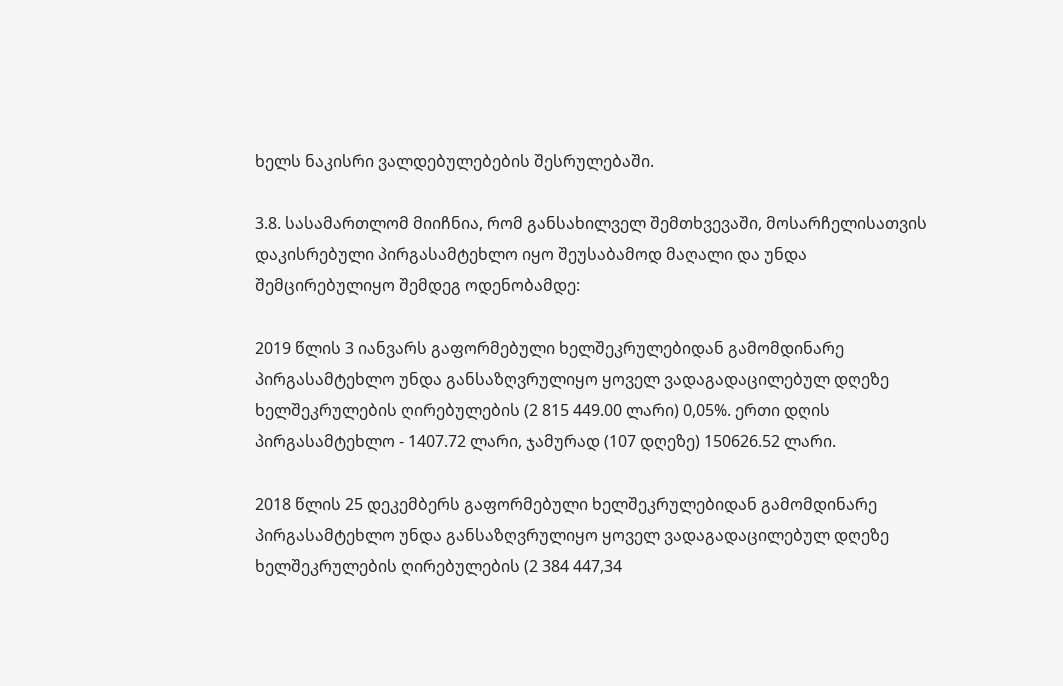ხელს ნაკისრი ვალდებულებების შესრულებაში.

3.8. სასამართლომ მიიჩნია, რომ განსახილველ შემთხვევაში, მოსარჩელისათვის დაკისრებული პირგასამტეხლო იყო შეუსაბამოდ მაღალი და უნდა შემცირებულიყო შემდეგ ოდენობამდე:

2019 წლის 3 იანვარს გაფორმებული ხელშეკრულებიდან გამომდინარე პირგასამტეხლო უნდა განსაზღვრულიყო ყოველ ვადაგადაცილებულ დღეზე ხელშეკრულების ღირებულების (2 815 449.00 ლარი) 0,05%. ერთი დღის პირგასამტეხლო - 1407.72 ლარი, ჯამურად (107 დღეზე) 150626.52 ლარი.

2018 წლის 25 დეკემბერს გაფორმებული ხელშეკრულებიდან გამომდინარე პირგასამტეხლო უნდა განსაზღვრულიყო ყოველ ვადაგადაცილებულ დღეზე ხელშეკრულების ღირებულების (2 384 447,34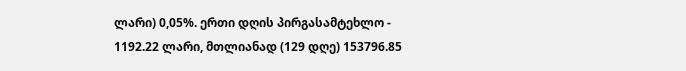ლარი) 0,05%. ერთი დღის პირგასამტეხლო - 1192.22 ლარი, მთლიანად (129 დღე) 153796.85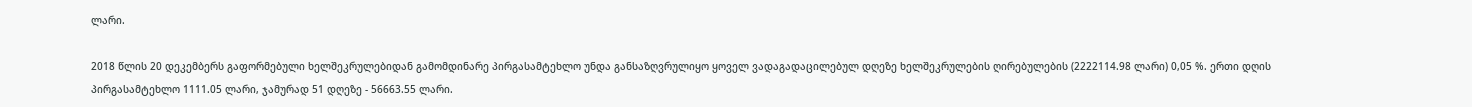ლარი.

2018 წლის 20 დეკემბერს გაფორმებული ხელშეკრულებიდან გამომდინარე პირგასამტეხლო უნდა განსაზღვრულიყო ყოველ ვადაგადაცილებულ დღეზე ხელშეკრულების ღირებულების (2222114.98 ლარი) 0,05 %. ერთი დღის პირგასამტეხლო 1111.05 ლარი, ჯამურად 51 დღეზე - 56663.55 ლარი.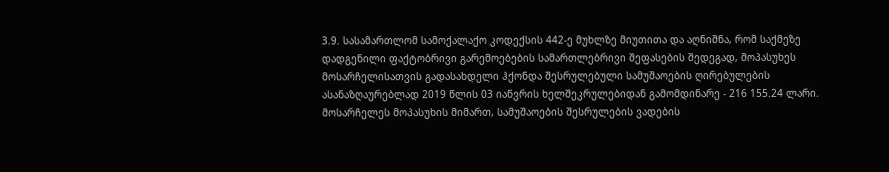3.9. სასამართლომ სამოქალაქო კოდექსის 442-ე მუხლზე მიუთითა და აღნიშნა, რომ საქმეზე დადგენილი ფაქტობრივი გარემოებების სამართლებრივი შეფასების შედეგად, მოპასუხეს მოსარჩელისათვის გადასახდელი ჰქონდა შესრულებული სამუშაოების ღირებულების ასანაზღაურებლად 2019 წლის 03 იანვრის ხელშეკრულებიდან გამომდინარე - 216 155.24 ლარი. მოსარჩელეს მოპასუხის მიმართ, სამუშაოების შესრულების ვადების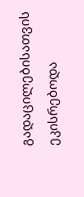გადაცილებისათვის ეკისრებოდა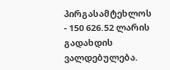პირგასამტეხლოს - 150 626.52 ლარის გადახდის ვალდებულება.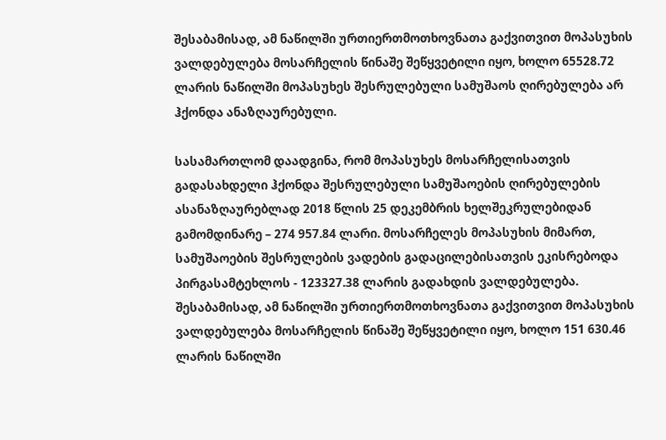შესაბამისად, ამ ნაწილში ურთიერთმოთხოვნათა გაქვითვით მოპასუხის ვალდებულება მოსარჩელის წინაშე შეწყვეტილი იყო, ხოლო 65528.72 ლარის ნაწილში მოპასუხეს შესრულებული სამუშაოს ღირებულება არ ჰქონდა ანაზღაურებული.

სასამართლომ დაადგინა, რომ მოპასუხეს მოსარჩელისათვის გადასახდელი ჰქონდა შესრულებული სამუშაოების ღირებულების ასანაზღაურებლად 2018 წლის 25 დეკემბრის ხელშეკრულებიდან გამომდინარე – 274 957.84 ლარი. მოსარჩელეს მოპასუხის მიმართ, სამუშაოების შესრულების ვადების გადაცილებისათვის ეკისრებოდა პირგასამტეხლოს - 123327.38 ლარის გადახდის ვალდებულება. შესაბამისად, ამ ნაწილში ურთიერთმოთხოვნათა გაქვითვით მოპასუხის ვალდებულება მოსარჩელის წინაშე შეწყვეტილი იყო, ხოლო 151 630.46 ლარის ნაწილში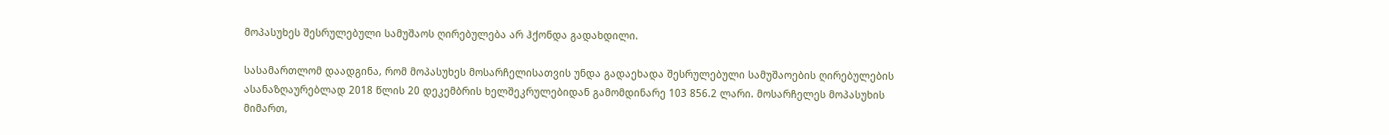მოპასუხეს შესრულებული სამუშაოს ღირებულება არ ჰქონდა გადახდილი.

სასამართლომ დაადგინა, რომ მოპასუხეს მოსარჩელისათვის უნდა გადაეხადა შესრულებული სამუშაოების ღირებულების ასანაზღაურებლად 2018 წლის 20 დეკემბრის ხელშეკრულებიდან გამომდინარე 103 856.2 ლარი. მოსარჩელეს მოპასუხის მიმართ,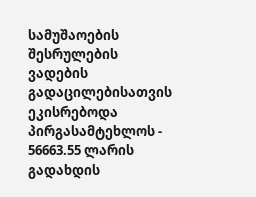სამუშაოების შესრულების ვადების გადაცილებისათვის ეკისრებოდა პირგასამტეხლოს - 56663.55 ლარის გადახდის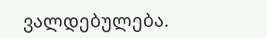ვალდებულება.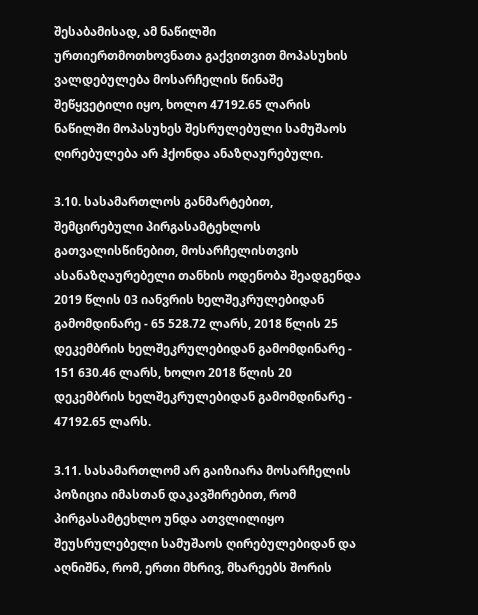შესაბამისად, ამ ნაწილში ურთიერთმოთხოვნათა გაქვითვით მოპასუხის ვალდებულება მოსარჩელის წინაშე შეწყვეტილი იყო, ხოლო 47192.65 ლარის ნაწილში მოპასუხეს შესრულებული სამუშაოს ღირებულება არ ჰქონდა ანაზღაურებული.

3.10. სასამართლოს განმარტებით, შემცირებული პირგასამტეხლოს გათვალისწინებით, მოსარჩელისთვის ასანაზღაურებელი თანხის ოდენობა შეადგენდა 2019 წლის 03 იანვრის ხელშეკრულებიდან გამომდინარე - 65 528.72 ლარს, 2018 წლის 25 დეკემბრის ხელშეკრულებიდან გამომდინარე - 151 630.46 ლარს, ხოლო 2018 წლის 20 დეკემბრის ხელშეკრულებიდან გამომდინარე - 47192.65 ლარს.

3.11. სასამართლომ არ გაიზიარა მოსარჩელის პოზიცია იმასთან დაკავშირებით, რომ პირგასამტეხლო უნდა ათვლილიყო შეუსრულებელი სამუშაოს ღირებულებიდან და აღნიშნა, რომ, ერთი მხრივ, მხარეებს შორის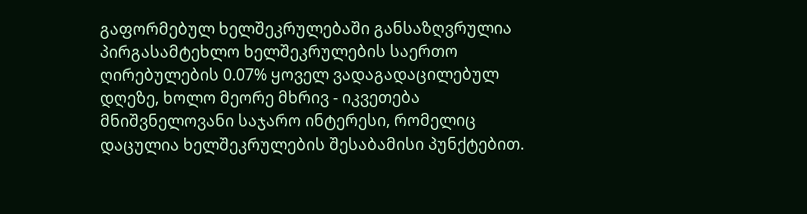გაფორმებულ ხელშეკრულებაში განსაზღვრულია პირგასამტეხლო ხელშეკრულების საერთო ღირებულების 0.07% ყოველ ვადაგადაცილებულ დღეზე, ხოლო მეორე მხრივ - იკვეთება მნიშვნელოვანი საჯარო ინტერესი, რომელიც დაცულია ხელშეკრულების შესაბამისი პუნქტებით.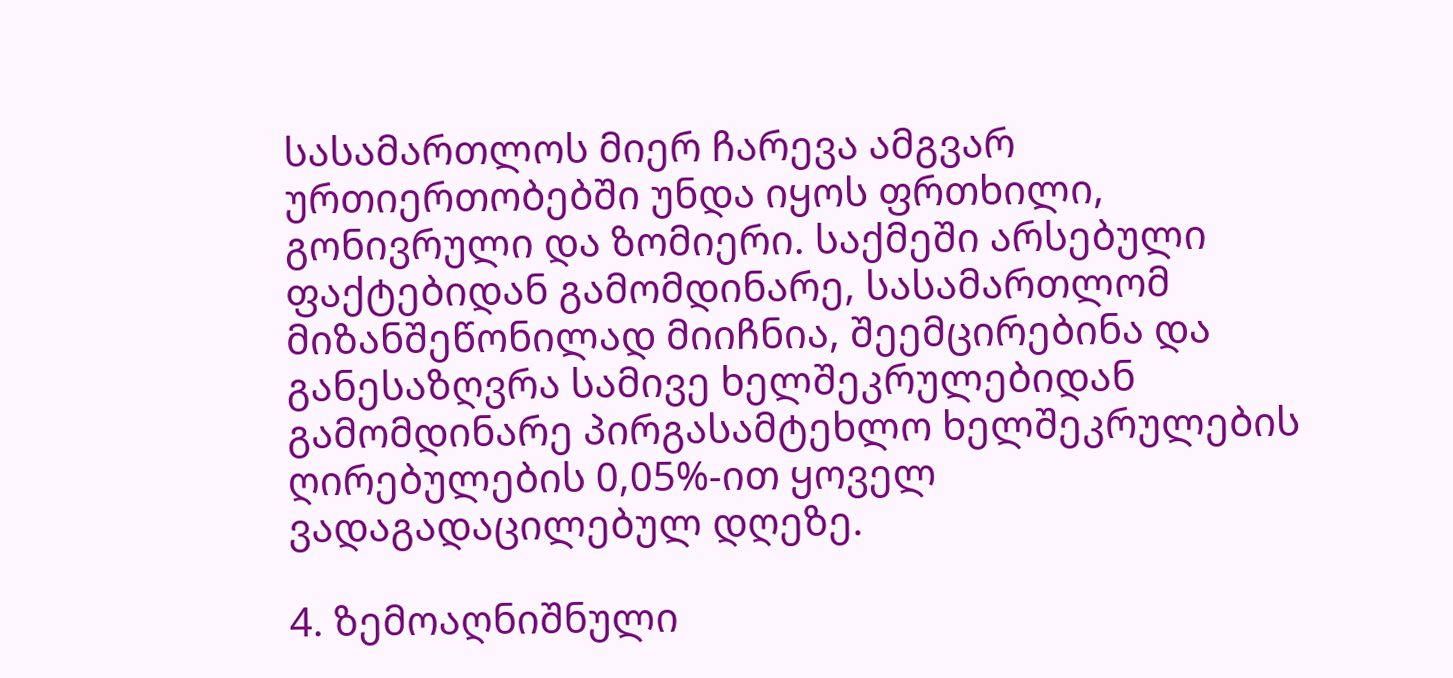სასამართლოს მიერ ჩარევა ამგვარ ურთიერთობებში უნდა იყოს ფრთხილი, გონივრული და ზომიერი. საქმეში არსებული ფაქტებიდან გამომდინარე, სასამართლომ მიზანშეწონილად მიიჩნია, შეემცირებინა და განესაზღვრა სამივე ხელშეკრულებიდან გამომდინარე პირგასამტეხლო ხელშეკრულების ღირებულების 0,05%-ით ყოველ ვადაგადაცილებულ დღეზე.

4. ზემოაღნიშნული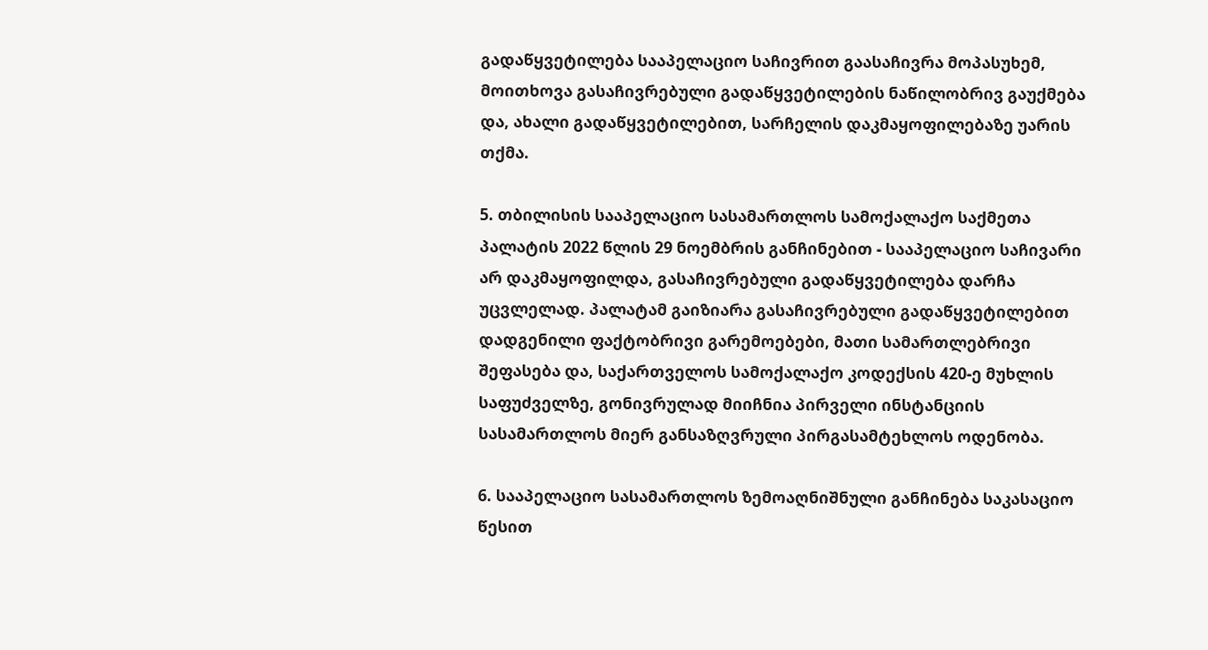გადაწყვეტილება სააპელაციო საჩივრით გაასაჩივრა მოპასუხემ, მოითხოვა გასაჩივრებული გადაწყვეტილების ნაწილობრივ გაუქმება და, ახალი გადაწყვეტილებით, სარჩელის დაკმაყოფილებაზე უარის თქმა.

5. თბილისის სააპელაციო სასამართლოს სამოქალაქო საქმეთა პალატის 2022 წლის 29 ნოემბრის განჩინებით - სააპელაციო საჩივარი არ დაკმაყოფილდა, გასაჩივრებული გადაწყვეტილება დარჩა უცვლელად. პალატამ გაიზიარა გასაჩივრებული გადაწყვეტილებით დადგენილი ფაქტობრივი გარემოებები, მათი სამართლებრივი შეფასება და, საქართველოს სამოქალაქო კოდექსის 420-ე მუხლის საფუძველზე, გონივრულად მიიჩნია პირველი ინსტანციის სასამართლოს მიერ განსაზღვრული პირგასამტეხლოს ოდენობა.

6. სააპელაციო სასამართლოს ზემოაღნიშნული განჩინება საკასაციო წესით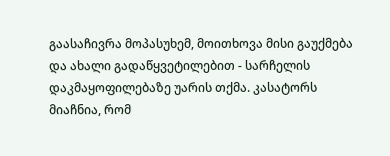გაასაჩივრა მოპასუხემ, მოითხოვა მისი გაუქმება და ახალი გადაწყვეტილებით - სარჩელის დაკმაყოფილებაზე უარის თქმა. კასატორს მიაჩნია, რომ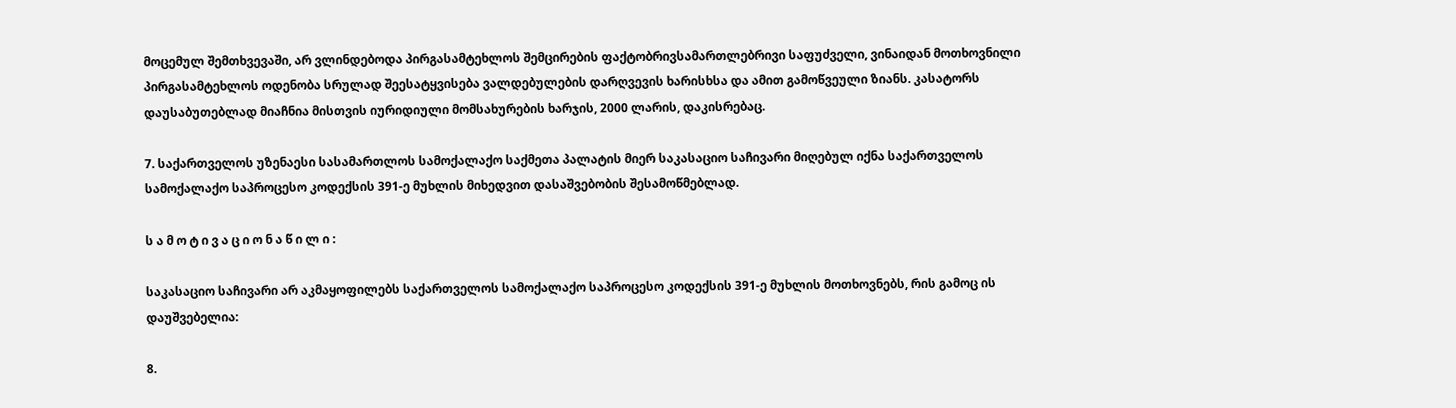მოცემულ შემთხვევაში, არ ვლინდებოდა პირგასამტეხლოს შემცირების ფაქტობრივსამართლებრივი საფუძველი, ვინაიდან მოთხოვნილი პირგასამტეხლოს ოდენობა სრულად შეესატყვისება ვალდებულების დარღვევის ხარისხსა და ამით გამოწვეული ზიანს. კასატორს დაუსაბუთებლად მიაჩნია მისთვის იურიდიული მომსახურების ხარჯის, 2000 ლარის, დაკისრებაც.

7. საქართველოს უზენაესი სასამართლოს სამოქალაქო საქმეთა პალატის მიერ საკასაციო საჩივარი მიღებულ იქნა საქართველოს სამოქალაქო საპროცესო კოდექსის 391-ე მუხლის მიხედვით დასაშვებობის შესამოწმებლად.

ს ა მ ო ტ ი ვ ა ც ი ო ნ ა წ ი ლ ი :

საკასაციო საჩივარი არ აკმაყოფილებს საქართველოს სამოქალაქო საპროცესო კოდექსის 391-ე მუხლის მოთხოვნებს, რის გამოც ის დაუშვებელია:

8.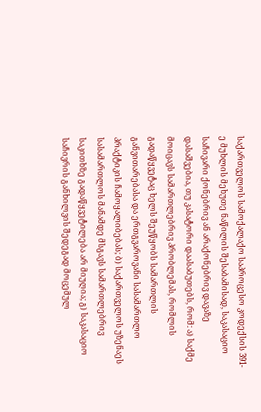საქართველოს სამოქალაქო საპროცესო კოდექსის 391-ე მუხლის მეხუთე ნაწილის შესაბამისად, საკასაციო საჩივარი ქონებრივ ან არაქონებრივ დავაზე დასაშვებია, თუ კასატორი დაასაბუთებს, რომ: ა) საქმე მოიცავს სამართლებრივ პრობლემას, რომლის გადაწყვეტაც ხელს შეუწყობს სამართლის განვითარებასა და ერთგვაროვანი სასამართლო პრაქტიკის ჩამოყალიბებას; ბ) საქართველოს უზენაეს სასამართლოს მანამდე მსგავს სამართლებრივ საკითხზე გადაწყვეტილება არ მიუღია; გ) საკასაციო საჩივრის განხილვის შედეგად მოცემულ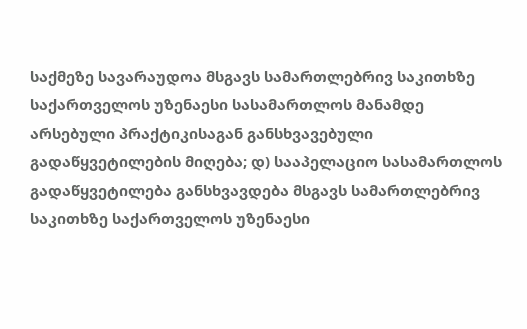საქმეზე სავარაუდოა მსგავს სამართლებრივ საკითხზე საქართველოს უზენაესი სასამართლოს მანამდე არსებული პრაქტიკისაგან განსხვავებული გადაწყვეტილების მიღება; დ) სააპელაციო სასამართლოს გადაწყვეტილება განსხვავდება მსგავს სამართლებრივ საკითხზე საქართველოს უზენაესი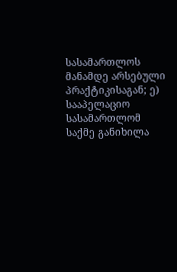სასამართლოს მანამდე არსებული პრაქტიკისაგან; ე) სააპელაციო სასამართლომ საქმე განიხილა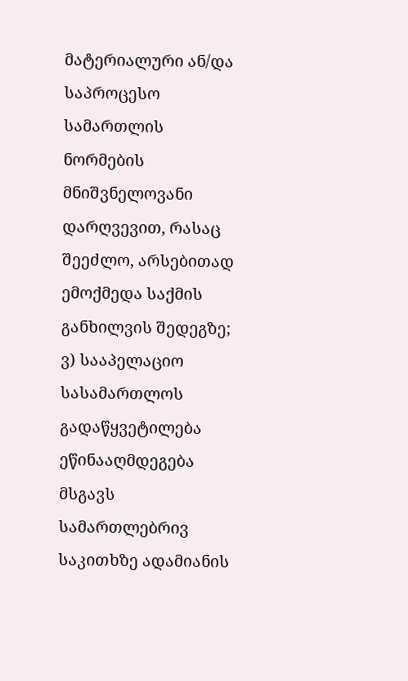მატერიალური ან/და საპროცესო სამართლის ნორმების მნიშვნელოვანი დარღვევით, რასაც შეეძლო, არსებითად ემოქმედა საქმის განხილვის შედეგზე; ვ) სააპელაციო სასამართლოს გადაწყვეტილება ეწინააღმდეგება მსგავს სამართლებრივ საკითხზე ადამიანის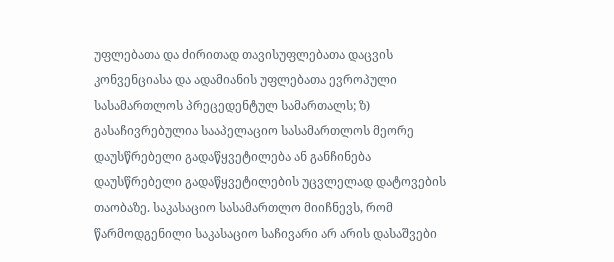უფლებათა და ძირითად თავისუფლებათა დაცვის კონვენციასა და ადამიანის უფლებათა ევროპული სასამართლოს პრეცედენტულ სამართალს; ზ) გასაჩივრებულია სააპელაციო სასამართლოს მეორე დაუსწრებელი გადაწყვეტილება ან განჩინება დაუსწრებელი გადაწყვეტილების უცვლელად დატოვების თაობაზე. საკასაციო სასამართლო მიიჩნევს, რომ წარმოდგენილი საკასაციო საჩივარი არ არის დასაშვები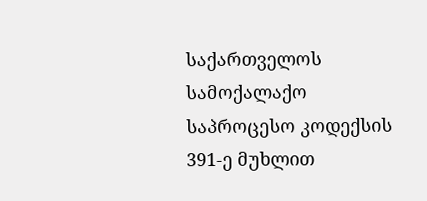საქართველოს სამოქალაქო საპროცესო კოდექსის 391-ე მუხლით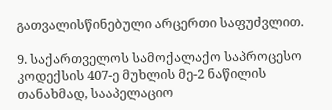გათვალისწინებული არცერთი საფუძვლით.

9. საქართველოს სამოქალაქო საპროცესო კოდექსის 407-ე მუხლის მე-2 ნაწილის თანახმად, სააპელაციო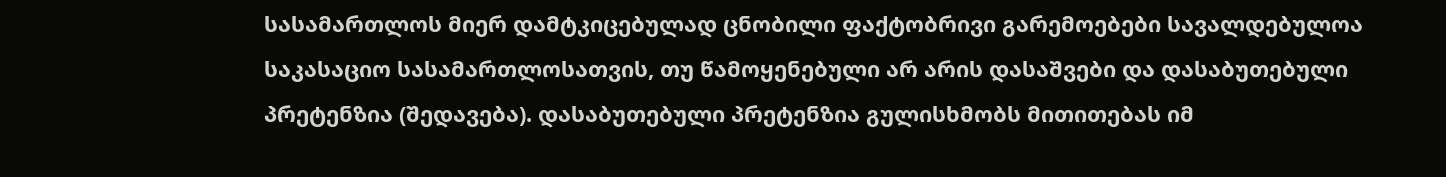სასამართლოს მიერ დამტკიცებულად ცნობილი ფაქტობრივი გარემოებები სავალდებულოა საკასაციო სასამართლოსათვის, თუ წამოყენებული არ არის დასაშვები და დასაბუთებული პრეტენზია (შედავება). დასაბუთებული პრეტენზია გულისხმობს მითითებას იმ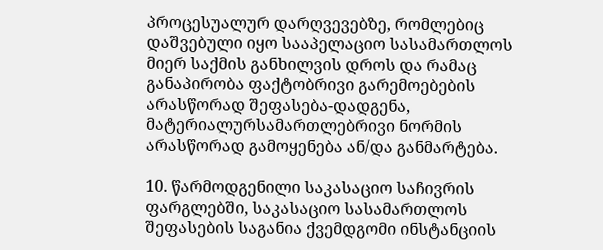პროცესუალურ დარღვევებზე, რომლებიც დაშვებული იყო სააპელაციო სასამართლოს მიერ საქმის განხილვის დროს და რამაც განაპირობა ფაქტობრივი გარემოებების არასწორად შეფასება-დადგენა, მატერიალურსამართლებრივი ნორმის არასწორად გამოყენება ან/და განმარტება.

10. წარმოდგენილი საკასაციო საჩივრის ფარგლებში, საკასაციო სასამართლოს შეფასების საგანია ქვემდგომი ინსტანციის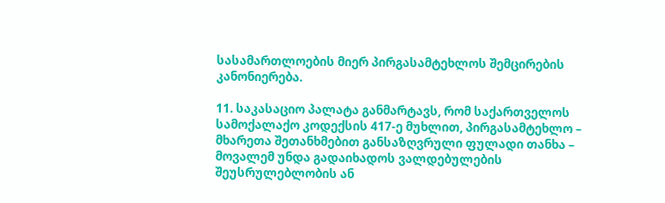სასამართლოების მიერ პირგასამტეხლოს შემცირების კანონიერება.

11. საკასაციო პალატა განმარტავს, რომ საქართველოს სამოქალაქო კოდექსის 417-ე მუხლით, პირგასამტეხლო – მხარეთა შეთანხმებით განსაზღვრული ფულადი თანხა – მოვალემ უნდა გადაიხადოს ვალდებულების შეუსრულებლობის ან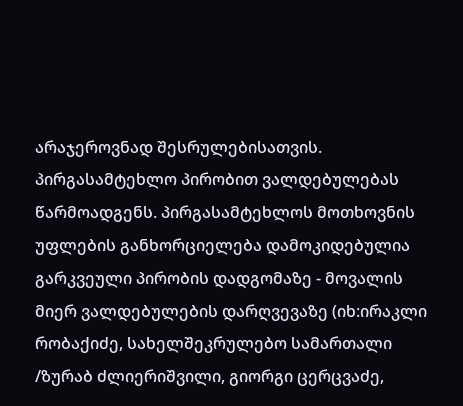არაჯეროვნად შესრულებისათვის. პირგასამტეხლო პირობით ვალდებულებას წარმოადგენს. პირგასამტეხლოს მოთხოვნის უფლების განხორციელება დამოკიდებულია გარკვეული პირობის დადგომაზე - მოვალის მიერ ვალდებულების დარღვევაზე (იხ:ირაკლი რობაქიძე, სახელშეკრულებო სამართალი /ზურაბ ძლიერიშვილი, გიორგი ცერცვაძე,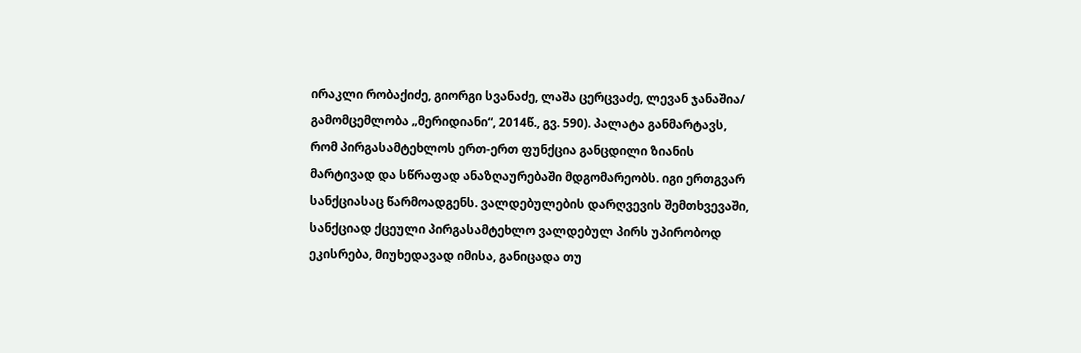ირაკლი რობაქიძე, გიორგი სვანაძე, ლაშა ცერცვაძე, ლევან ჯანაშია/ გამომცემლობა „მერიდიანი“, 2014წ., გვ. 590). პალატა განმარტავს, რომ პირგასამტეხლოს ერთ-ერთ ფუნქცია განცდილი ზიანის მარტივად და სწრაფად ანაზღაურებაში მდგომარეობს. იგი ერთგვარ სანქციასაც წარმოადგენს. ვალდებულების დარღვევის შემთხვევაში, სანქციად ქცეული პირგასამტეხლო ვალდებულ პირს უპირობოდ ეკისრება, მიუხედავად იმისა, განიცადა თუ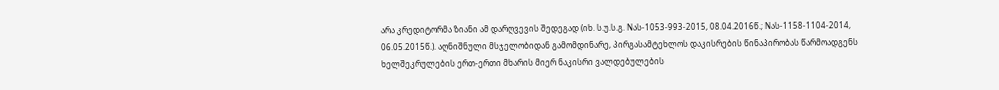არა კრედიტორმა ზიანი ამ დარღვევის შედეგად (იხ. ს.უ.ს.გ. Nას-1053-993-2015, 08.04.2016წ.; Nას-1158-1104-2014, 06.05.2015წ.). აღნიშნული მსჯელობიდან გამომდინარე, პირგასამტეხლოს დაკისრების წინაპირობას წარმოადგენს ხელშეკრულების ერთ-ერთი მხარის მიერ ნაკისრი ვალდებულების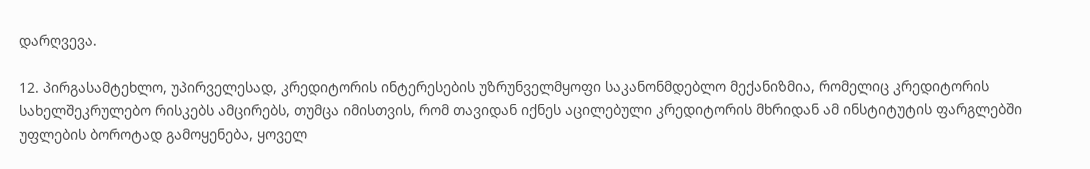დარღვევა.

12. პირგასამტეხლო, უპირველესად, კრედიტორის ინტერესების უზრუნველმყოფი საკანონმდებლო მექანიზმია, რომელიც კრედიტორის სახელშეკრულებო რისკებს ამცირებს, თუმცა იმისთვის, რომ თავიდან იქნეს აცილებული კრედიტორის მხრიდან ამ ინსტიტუტის ფარგლებში უფლების ბოროტად გამოყენება, ყოველ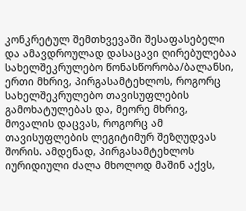კონკრეტულ შემთხვევაში შესაფასებელი და ამავდროულად დასაცავი ღირებულებაა სახელშეკრულებო წონასწორობა/ბალანსი, ერთი მხრივ, პირგასამტეხლოს, როგორც სახელშეკრულებო თავისუფლების გამოხატულებას და, მეორე მხრივ, მოვალის დაცვას, როგორც ამ თავისუფლების ლეგიტიმურ შეზღუდვას შორის. ამდენად, პირგასამტეხლოს იურიდიული ძალა მხოლოდ მაშინ აქვს,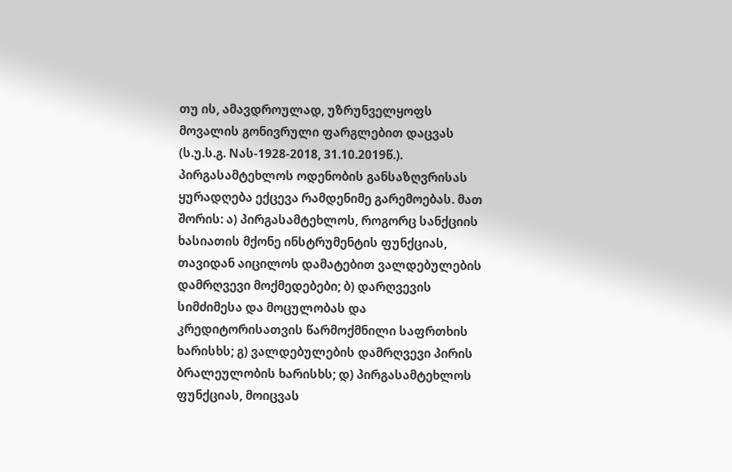თუ ის, ამავდროულად, უზრუნველყოფს მოვალის გონივრული ფარგლებით დაცვას (ს.უ.ს.გ. Nას-1928-2018, 31.10.2019წ.). პირგასამტეხლოს ოდენობის განსაზღვრისას ყურადღება ექცევა რამდენიმე გარემოებას. მათ შორის: ა) პირგასამტეხლოს, როგორც სანქციის ხასიათის მქონე ინსტრუმენტის ფუნქციას, თავიდან აიცილოს დამატებით ვალდებულების დამრღვევი მოქმედებები; ბ) დარღვევის სიმძიმესა და მოცულობას და კრედიტორისათვის წარმოქმნილი საფრთხის ხარისხს; გ) ვალდებულების დამრღვევი პირის ბრალეულობის ხარისხს; დ) პირგასამტეხლოს ფუნქციას, მოიცვას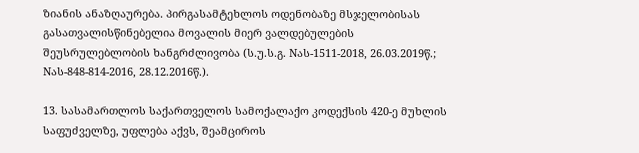ზიანის ანაზღაურება. პირგასამტეხლოს ოდენობაზე მსჯელობისას გასათვალისწინებელია მოვალის მიერ ვალდებულების შეუსრულებლობის ხანგრძლივობა (ს.უ.ს.გ. Nას-1511-2018, 26.03.2019წ.; Nას-848-814-2016, 28.12.2016წ.).

13. სასამართლოს საქართველოს სამოქალაქო კოდექსის 420-ე მუხლის საფუძველზე, უფლება აქვს, შეამციროს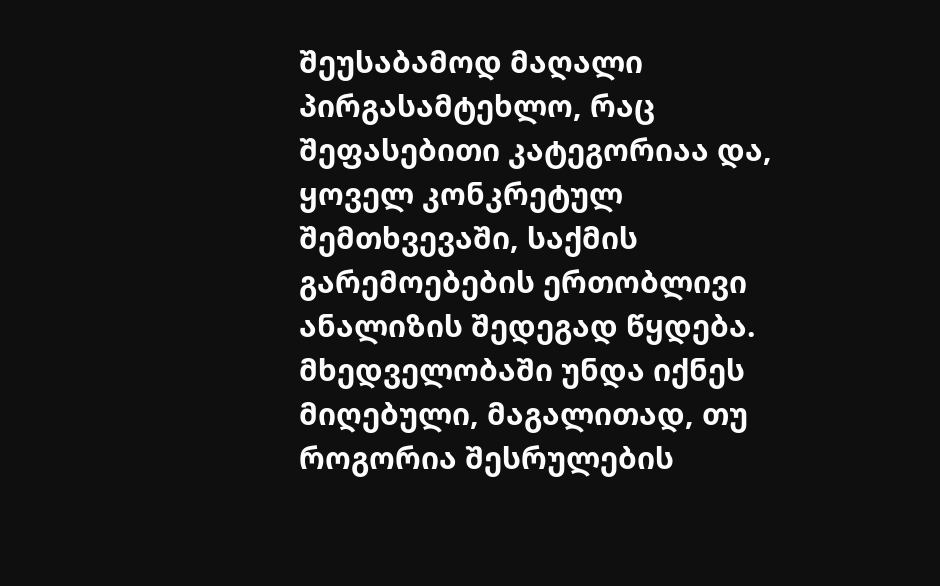შეუსაბამოდ მაღალი პირგასამტეხლო, რაც შეფასებითი კატეგორიაა და, ყოველ კონკრეტულ შემთხვევაში, საქმის გარემოებების ერთობლივი ანალიზის შედეგად წყდება. მხედველობაში უნდა იქნეს მიღებული, მაგალითად, თუ როგორია შესრულების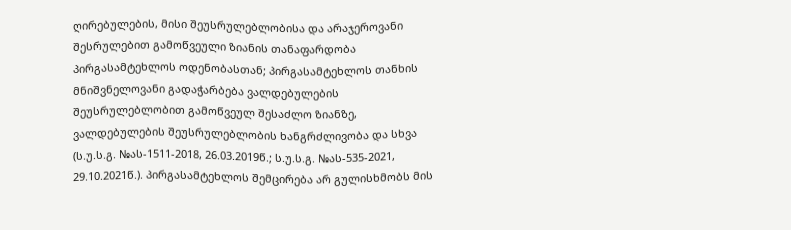ღირებულების, მისი შეუსრულებლობისა და არაჯეროვანი შესრულებით გამოწვეული ზიანის თანაფარდობა პირგასამტეხლოს ოდენობასთან; პირგასამტეხლოს თანხის მნიშვნელოვანი გადაჭარბება ვალდებულების შეუსრულებლობით გამოწვეულ შესაძლო ზიანზე, ვალდებულების შეუსრულებლობის ხანგრძლივობა და სხვა (ს.უ.ს.გ. №ას-1511-2018, 26.03.2019წ.; ს.უ.ს.გ. №ას-535-2021, 29.10.2021წ.). პირგასამტეხლოს შემცირება არ გულისხმობს მის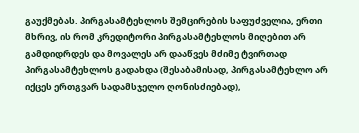გაუქმებას. პირგასამტეხლოს შემცირების საფუძველია, ერთი მხრივ, ის რომ კრედიტორი პირგასამტეხლოს მიღებით არ გამდიდრდეს და მოვალეს არ დააწვეს მძიმე ტვირთად პირგასამტეხლოს გადახდა (შესაბამისად, პირგასამტეხლო არ იქცეს ერთგვარ სადამსჯელო ღონისძიებად),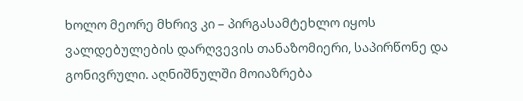ხოლო მეორე მხრივ კი – პირგასამტეხლო იყოს ვალდებულების დარღვევის თანაზომიერი, საპირწონე და გონივრული. აღნიშნულში მოიაზრება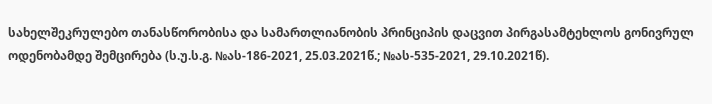სახელშეკრულებო თანასწორობისა და სამართლიანობის პრინციპის დაცვით პირგასამტეხლოს გონივრულ ოდენობამდე შემცირება (ს.უ.ს.გ. №ას-186-2021, 25.03.2021წ.; №ას-535-2021, 29.10.2021წ).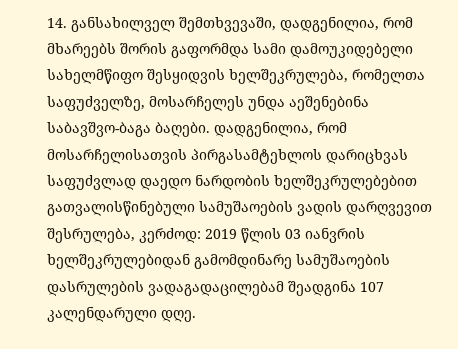14. განსახილველ შემთხვევაში, დადგენილია, რომ მხარეებს შორის გაფორმდა სამი დამოუკიდებელი სახელმწიფო შესყიდვის ხელშეკრულება, რომელთა საფუძველზე, მოსარჩელეს უნდა აეშენებინა საბავშვო-ბაგა ბაღები. დადგენილია, რომ მოსარჩელისათვის პირგასამტეხლოს დარიცხვას საფუძვლად დაედო ნარდობის ხელშეკრულებებით გათვალისწინებული სამუშაოების ვადის დარღვევით შესრულება, კერძოდ: 2019 წლის 03 იანვრის ხელშეკრულებიდან გამომდინარე სამუშაოების დასრულების ვადაგადაცილებამ შეადგინა 107 კალენდარული დღე.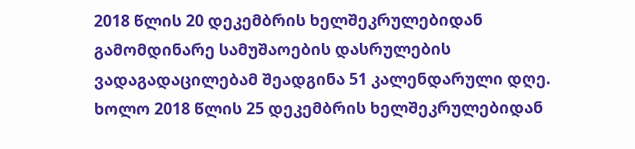2018 წლის 20 დეკემბრის ხელშეკრულებიდან გამომდინარე სამუშაოების დასრულების ვადაგადაცილებამ შეადგინა 51 კალენდარული დღე. ხოლო 2018 წლის 25 დეკემბრის ხელშეკრულებიდან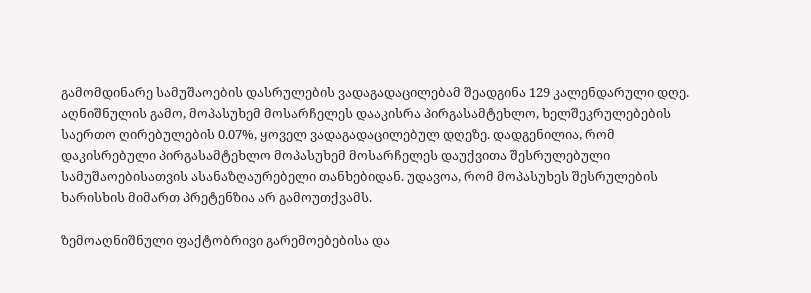გამომდინარე სამუშაოების დასრულების ვადაგადაცილებამ შეადგინა 129 კალენდარული დღე. აღნიშნულის გამო, მოპასუხემ მოსარჩელეს დააკისრა პირგასამტეხლო, ხელშეკრულებების საერთო ღირებულების 0.07%, ყოველ ვადაგადაცილებულ დღეზე. დადგენილია, რომ დაკისრებული პირგასამტეხლო მოპასუხემ მოსარჩელეს დაუქვითა შესრულებული სამუშაოებისათვის ასანაზღაურებელი თანხებიდან. უდავოა, რომ მოპასუხეს შესრულების ხარისხის მიმართ პრეტენზია არ გამოუთქვამს.

ზემოაღნიშნული ფაქტობრივი გარემოებებისა და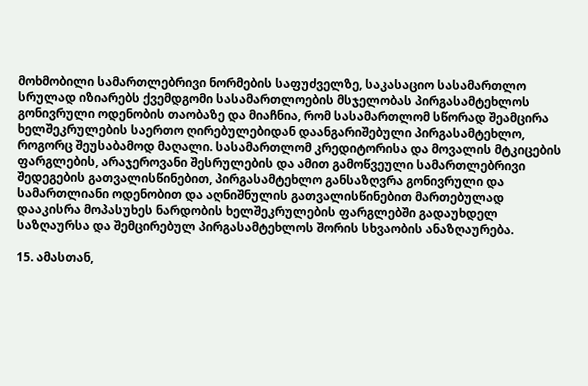მოხმობილი სამართლებრივი ნორმების საფუძველზე, საკასაციო სასამართლო სრულად იზიარებს ქვემდგომი სასამართლოების მსჯელობას პირგასამტეხლოს გონივრული ოდენობის თაობაზე და მიაჩნია, რომ სასამართლომ სწორად შეამცირა ხელშეკრულების საერთო ღირებულებიდან დაანგარიშებული პირგასამტეხლო, როგორც შეუსაბამოდ მაღალი. სასამართლომ კრედიტორისა და მოვალის მტკიცების ფარგლების, არაჯეროვანი შესრულების და ამით გამოწვეული სამართლებრივი შედეგების გათვალისწინებით, პირგასამტეხლო განსაზღვრა გონივრული და სამართლიანი ოდენობით და აღნიშნულის გათვალისწინებით მართებულად დააკისრა მოპასუხეს ნარდობის ხელშეკრულების ფარგლებში გადაუხდელ საზღაურსა და შემცირებულ პირგასამტეხლოს შორის სხვაობის ანაზღაურება.

15. ამასთან,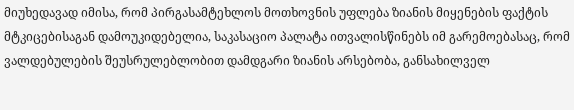მიუხედავად იმისა, რომ პირგასამტეხლოს მოთხოვნის უფლება ზიანის მიყენების ფაქტის მტკიცებისაგან დამოუკიდებელია, საკასაციო პალატა ითვალისწინებს იმ გარემოებასაც, რომ ვალდებულების შეუსრულებლობით დამდგარი ზიანის არსებობა, განსახილველ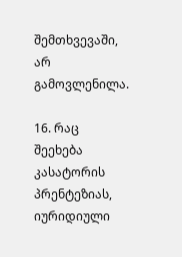შემთხვევაში, არ გამოვლენილა.

16. რაც შეეხება კასატორის პრენტეზიას, იურიდიული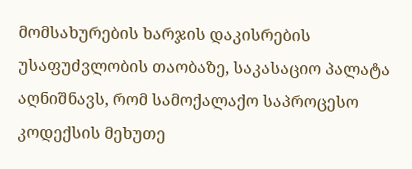მომსახურების ხარჯის დაკისრების უსაფუძვლობის თაობაზე, საკასაციო პალატა აღნიშნავს, რომ სამოქალაქო საპროცესო კოდექსის მეხუთე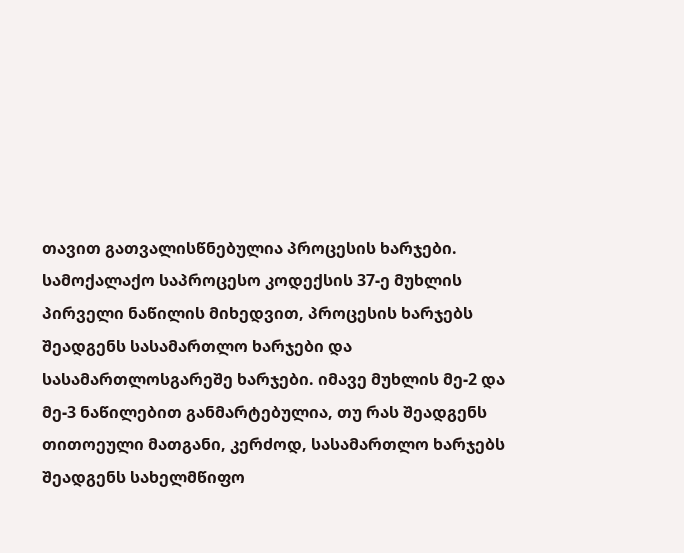თავით გათვალისწნებულია პროცესის ხარჯები. სამოქალაქო საპროცესო კოდექსის 37-ე მუხლის პირველი ნაწილის მიხედვით, პროცესის ხარჯებს შეადგენს სასამართლო ხარჯები და სასამართლოსგარეშე ხარჯები. იმავე მუხლის მე-2 და მე-3 ნაწილებით განმარტებულია, თუ რას შეადგენს თითოეული მათგანი, კერძოდ, სასამართლო ხარჯებს შეადგენს სახელმწიფო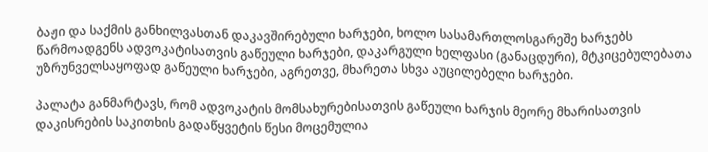ბაჟი და საქმის განხილვასთან დაკავშირებული ხარჯები, ხოლო სასამართლოსგარეშე ხარჯებს წარმოადგენს ადვოკატისათვის გაწეული ხარჯები, დაკარგული ხელფასი (განაცდური), მტკიცებულებათა უზრუნველსაყოფად გაწეული ხარჯები, აგრეთვე, მხარეთა სხვა აუცილებელი ხარჯები.

პალატა განმარტავს, რომ ადვოკატის მომსახურებისათვის გაწეული ხარჯის მეორე მხარისათვის დაკისრების საკითხის გადაწყვეტის წესი მოცემულია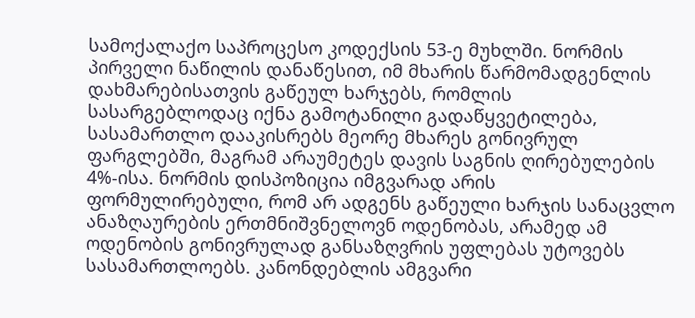სამოქალაქო საპროცესო კოდექსის 53-ე მუხლში. ნორმის პირველი ნაწილის დანაწესით, იმ მხარის წარმომადგენლის დახმარებისათვის გაწეულ ხარჯებს, რომლის სასარგებლოდაც იქნა გამოტანილი გადაწყვეტილება, სასამართლო დააკისრებს მეორე მხარეს გონივრულ ფარგლებში, მაგრამ არაუმეტეს დავის საგნის ღირებულების 4%-ისა. ნორმის დისპოზიცია იმგვარად არის ფორმულირებული, რომ არ ადგენს გაწეული ხარჯის სანაცვლო ანაზღაურების ერთმნიშვნელოვნ ოდენობას, არამედ ამ ოდენობის გონივრულად განსაზღვრის უფლებას უტოვებს სასამართლოებს. კანონდებლის ამგვარი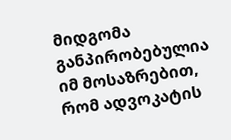მიდგომა განპირობებულია იმ მოსაზრებით, რომ ადვოკატის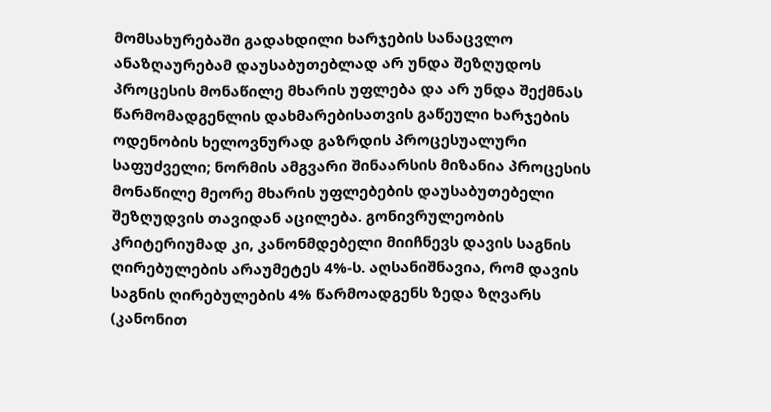მომსახურებაში გადახდილი ხარჯების სანაცვლო ანაზღაურებამ დაუსაბუთებლად არ უნდა შეზღუდოს პროცესის მონაწილე მხარის უფლება და არ უნდა შექმნას წარმომადგენლის დახმარებისათვის გაწეული ხარჯების ოდენობის ხელოვნურად გაზრდის პროცესუალური საფუძველი; ნორმის ამგვარი შინაარსის მიზანია პროცესის მონაწილე მეორე მხარის უფლებების დაუსაბუთებელი შეზღუდვის თავიდან აცილება. გონივრულეობის კრიტერიუმად კი, კანონმდებელი მიიჩნევს დავის საგნის ღირებულების არაუმეტეს 4%-ს. აღსანიშნავია, რომ დავის საგნის ღირებულების 4% წარმოადგენს ზედა ზღვარს (კანონით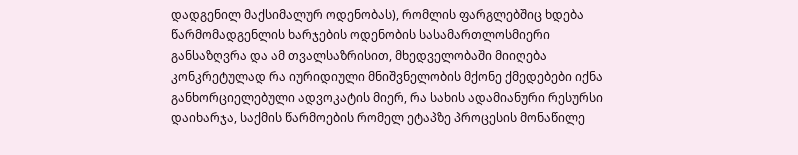დადგენილ მაქსიმალურ ოდენობას), რომლის ფარგლებშიც ხდება წარმომადგენლის ხარჯების ოდენობის სასამართლოსმიერი განსაზღვრა და ამ თვალსაზრისით, მხედველობაში მიიღება კონკრეტულად რა იურიდიული მნიშვნელობის მქონე ქმედებები იქნა განხორციელებული ადვოკატის მიერ, რა სახის ადამიანური რესურსი დაიხარჯა, საქმის წარმოების რომელ ეტაპზე პროცესის მონაწილე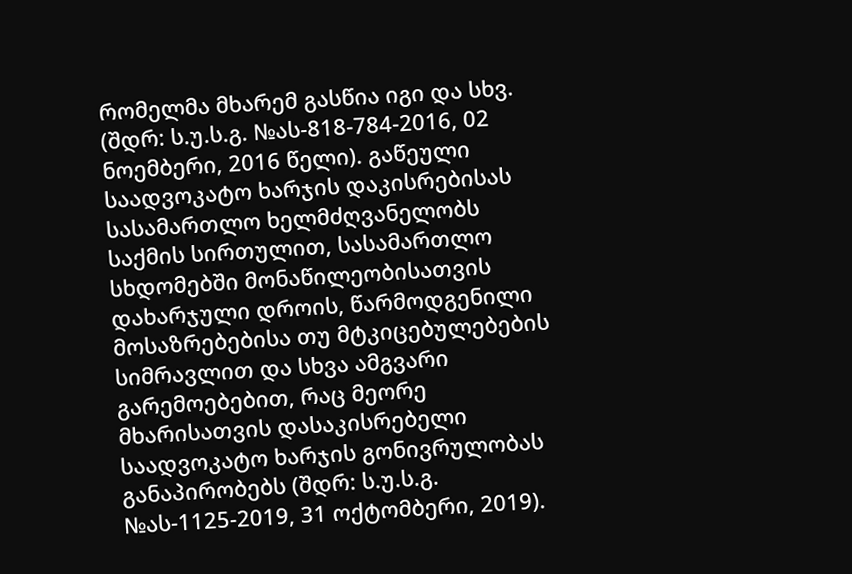რომელმა მხარემ გასწია იგი და სხვ. (შდრ: ს.უ.ს.გ. №ას-818-784-2016, 02 ნოემბერი, 2016 წელი). გაწეული საადვოკატო ხარჯის დაკისრებისას სასამართლო ხელმძღვანელობს საქმის სირთულით, სასამართლო სხდომებში მონაწილეობისათვის დახარჯული დროის, წარმოდგენილი მოსაზრებებისა თუ მტკიცებულებების სიმრავლით და სხვა ამგვარი გარემოებებით, რაც მეორე მხარისათვის დასაკისრებელი საადვოკატო ხარჯის გონივრულობას განაპირობებს (შდრ: ს.უ.ს.გ. №ას-1125-2019, 31 ოქტომბერი, 2019).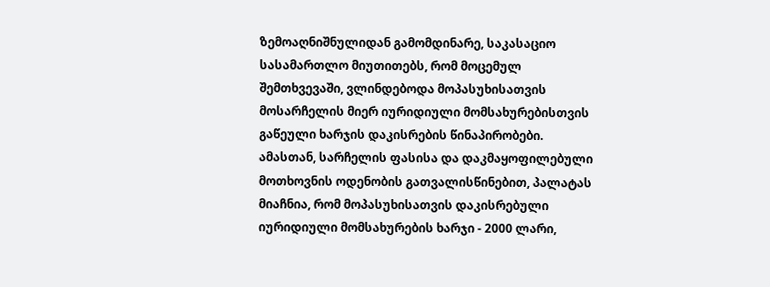ზემოაღნიშნულიდან გამომდინარე, საკასაციო სასამართლო მიუთითებს, რომ მოცემულ შემთხვევაში, ვლინდებოდა მოპასუხისათვის მოსარჩელის მიერ იურიდიული მომსახურებისთვის გაწეული ხარჯის დაკისრების წინაპირობები. ამასთან, სარჩელის ფასისა და დაკმაყოფილებული მოთხოვნის ოდენობის გათვალისწინებით, პალატას მიაჩნია, რომ მოპასუხისათვის დაკისრებული იურიდიული მომსახურების ხარჯი - 2000 ლარი,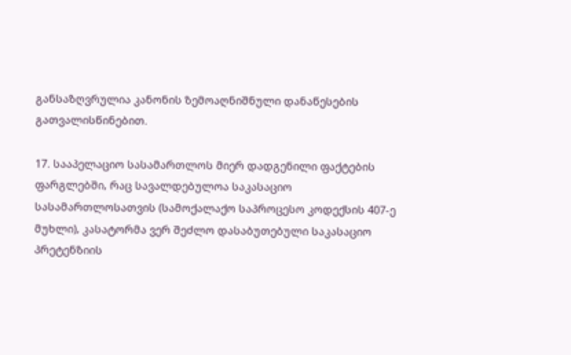განსაზღვრულია კანონის ზემოაღნიშნული დანაწესების გათვალისწინებით.

17. სააპელაციო სასამართლოს მიერ დადგენილი ფაქტების ფარგლებში, რაც სავალდებულოა საკასაციო სასამართლოსათვის (სამოქალაქო საპროცესო კოდექსის 407-ე მუხლი), კასატორმა ვერ შეძლო დასაბუთებული საკასაციო პრეტენზიის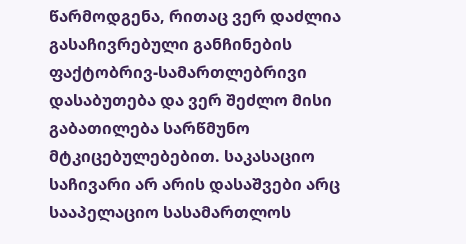წარმოდგენა, რითაც ვერ დაძლია გასაჩივრებული განჩინების ფაქტობრივ-სამართლებრივი დასაბუთება და ვერ შეძლო მისი გაბათილება სარწმუნო მტკიცებულებებით. საკასაციო საჩივარი არ არის დასაშვები არც სააპელაციო სასამართლოს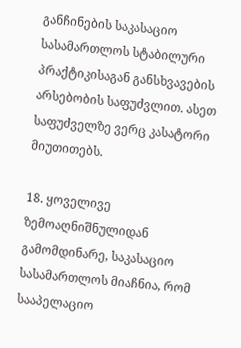განჩინების საკასაციო სასამართლოს სტაბილური პრაქტიკისაგან განსხვავების არსებობის საფუძვლით. ასეთ საფუძველზე ვერც კასატორი მიუთითებს.

18. ყოველივე ზემოაღნიშნულიდან გამომდინარე, საკასაციო სასამართლოს მიაჩნია, რომ სააპელაციო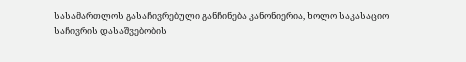სასამართლოს გასაჩივრებული განჩინება კანონიერია, ხოლო საკასაციო საჩივრის დასაშვებობის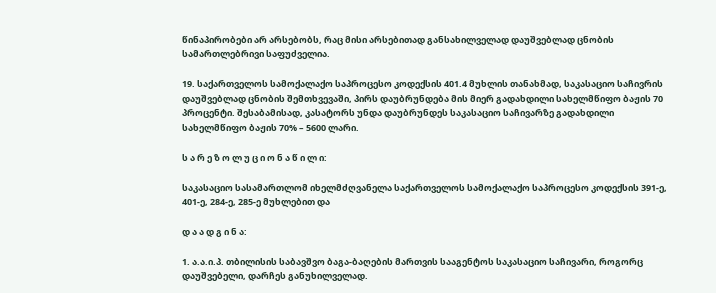წინაპირობები არ არსებობს, რაც მისი არსებითად განსახილველად დაუშვებლად ცნობის სამართლებრივი საფუძველია.

19. საქართველოს სამოქალაქო საპროცესო კოდექსის 401.4 მუხლის თანახმად, საკასაციო საჩივრის დაუშვებლად ცნობის შემთხვევაში, პირს დაუბრუნდება მის მიერ გადახდილი სახელმწიფო ბაჟის 70 პროცენტი. შესაბამისად, კასატორს უნდა დაუბრუნდეს საკასაციო საჩივარზე გადახდილი სახელმწიფო ბაჟის 70% – 5600 ლარი.

ს ა რ ე ზ ო ლ უ ც ი ო ნ ა წ ი ლ ი:

საკასაციო სასამართლომ იხელმძღვანელა საქართველოს სამოქალაქო საპროცესო კოდექსის 391-ე, 401-ე, 284-ე, 285-ე მუხლებით და

დ ა ა დ გ ი ნ ა:

1. ა.ა.ი.პ. თბილისის საბავშვო ბაგა-ბაღების მართვის სააგენტოს საკასაციო საჩივარი, როგორც დაუშვებელი, დარჩეს განუხილველად.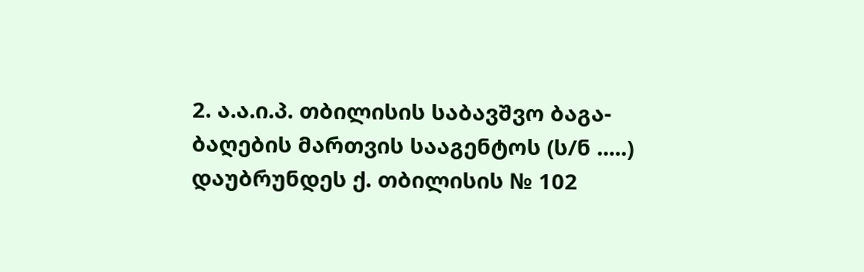2. ა.ა.ი.პ. თბილისის საბავშვო ბაგა-ბაღების მართვის სააგენტოს (ს/ნ .....) დაუბრუნდეს ქ. თბილისის № 102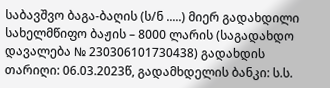საბავშვო ბაგა-ბაღის (ს/ნ .....) მიერ გადახდილი სახელმწიფო ბაჟის – 8000 ლარის (საგადახდო დავალება № 230306101730438) გადახდის თარიღი: 06.03.2023წ, გადამხდელის ბანკი: ს.ს.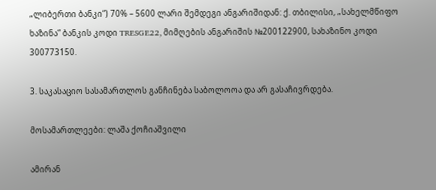„ლიბერთი ბანკი“) 70% – 5600 ლარი შემდეგი ანგარიშიდან: ქ. თბილისი, „სახელმწიფო ხაზინა“ ბანკის კოდი TRESGE22, მიმღების ანგარიშის №200122900, სახაზინო კოდი 300773150.

3. საკასაციო სასამართლოს განჩინება საბოლოოა და არ გასაჩივრდება.

მოსამართლეები: ლაშა ქოჩიაშვილი

ამირან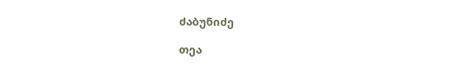ძაბუნიძე

თეა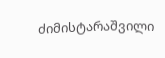ძიმისტარაშვილი